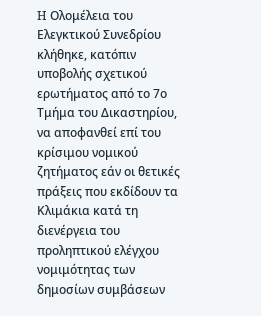H Ολομέλεια του Ελεγκτικού Συνεδρίου κλήθηκε, κατόπιν υποβολής σχετικού ερωτήματος από το 7ο Τμήμα του Δικαστηρίου, να αποφανθεί επί του κρίσιμου νομικού ζητήματος εάν οι θετικές πράξεις που εκδίδουν τα Κλιμάκια κατά τη διενέργεια του προληπτικού ελέγχου νομιμότητας των δημοσίων συμβάσεων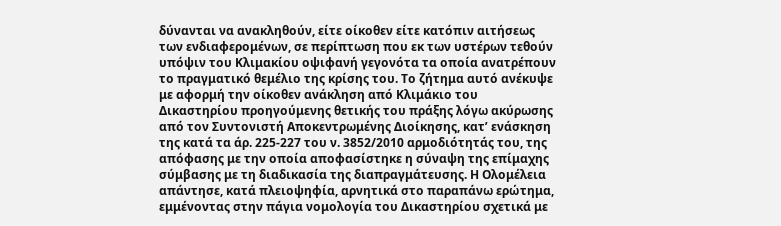δύνανται να ανακληθούν, είτε οίκοθεν είτε κατόπιν αιτήσεως των ενδιαφερομένων, σε περίπτωση που εκ των υστέρων τεθούν υπόψιν του Κλιμακίου οψιφανή γεγονότα τα οποία ανατρέπουν το πραγματικό θεμέλιο της κρίσης του. Το ζήτημα αυτό ανέκυψε με αφορμή την οίκοθεν ανάκληση από Κλιμάκιο του Δικαστηρίου προηγούμενης θετικής του πράξης λόγω ακύρωσης από τον Συντονιστή Αποκεντρωμένης Διοίκησης, κατ’ ενάσκηση της κατά τα άρ. 225-227 του ν. 3852/2010 αρμοδιότητάς του, της απόφασης με την οποία αποφασίστηκε η σύναψη της επίμαχης σύμβασης με τη διαδικασία της διαπραγμάτευσης. Η Ολομέλεια απάντησε, κατά πλειοψηφία, αρνητικά στο παραπάνω ερώτημα, εμμένοντας στην πάγια νομολογία του Δικαστηρίου σχετικά με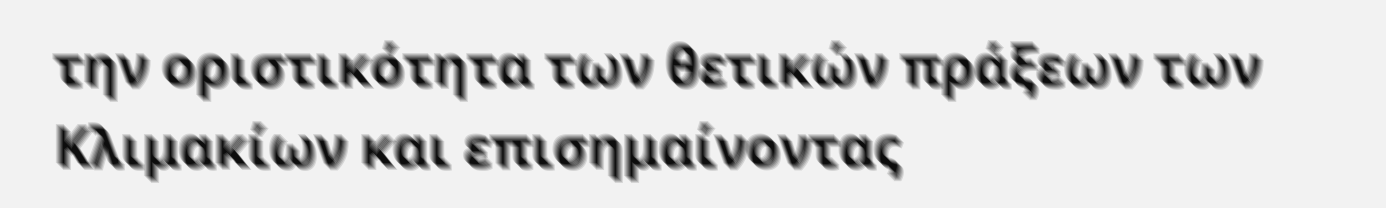την οριστικότητα των θετικών πράξεων των Κλιμακίων και επισημαίνοντας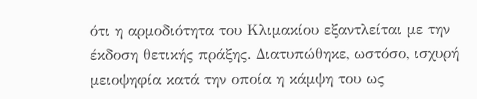ότι η αρμοδιότητα του Κλιμακίου εξαντλείται με την έκδοση θετικής πράξης. Διατυπώθηκε, ωστόσο, ισχυρή μειοψηφία κατά την οποία η κάμψη του ως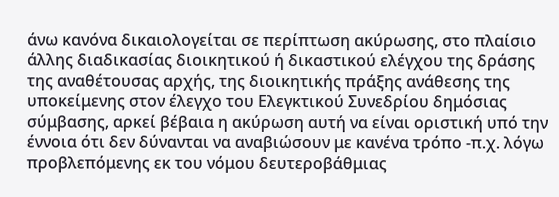άνω κανόνα δικαιολογείται σε περίπτωση ακύρωσης, στο πλαίσιο άλλης διαδικασίας διοικητικού ή δικαστικού ελέγχου της δράσης της αναθέτουσας αρχής, της διοικητικής πράξης ανάθεσης της υποκείμενης στον έλεγχο του Ελεγκτικού Συνεδρίου δημόσιας σύμβασης, αρκεί βέβαια η ακύρωση αυτή να είναι οριστική υπό την έννοια ότι δεν δύνανται να αναβιώσουν με κανένα τρόπο -π.χ. λόγω προβλεπόμενης εκ του νόμου δευτεροβάθμιας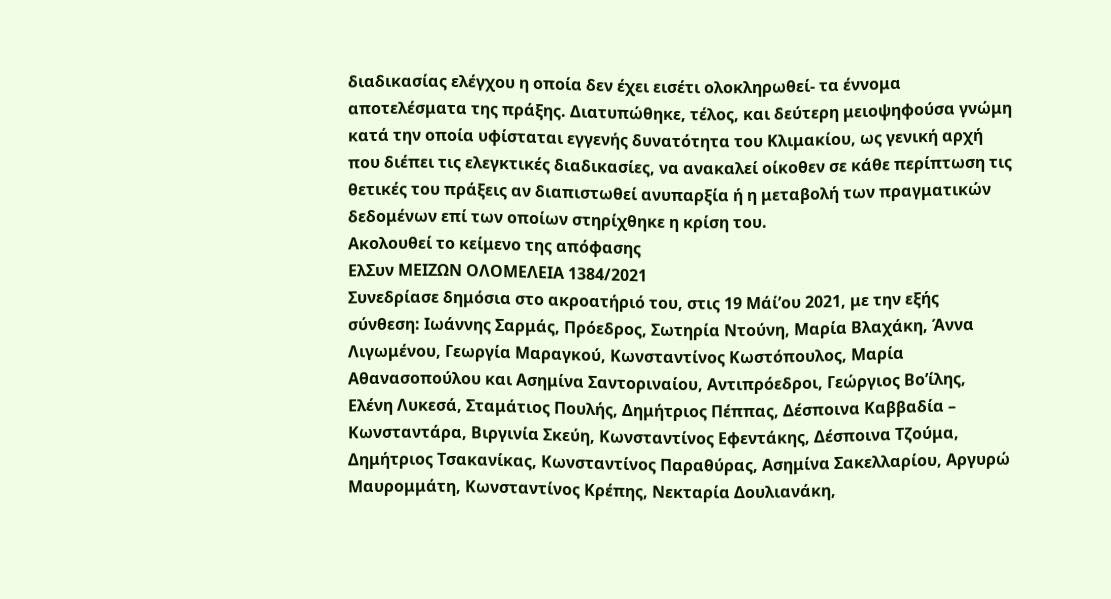διαδικασίας ελέγχου η οποία δεν έχει εισέτι ολοκληρωθεί- τα έννομα αποτελέσματα της πράξης. Διατυπώθηκε, τέλος, και δεύτερη μειοψηφούσα γνώμη κατά την οποία υφίσταται εγγενής δυνατότητα του Κλιμακίου, ως γενική αρχή που διέπει τις ελεγκτικές διαδικασίες, να ανακαλεί οίκοθεν σε κάθε περίπτωση τις θετικές του πράξεις αν διαπιστωθεί ανυπαρξία ή η μεταβολή των πραγματικών δεδομένων επί των οποίων στηρίχθηκε η κρίση του.
Ακολουθεί το κείμενο της απόφασης
ΕλΣυν ΜΕΙΖΩΝ ΟΛΟΜΕΛΕΙΑ 1384/2021
Συνεδρίασε δημόσια στο ακροατήριό του, στις 19 Μάί’ου 2021, με την εξής σύνθεση: Ιωάννης Σαρμάς, Πρόεδρος, Σωτηρία Ντούνη, Μαρία Βλαχάκη, Άννα Λιγωμένου, Γεωργία Μαραγκού, Κωνσταντίνος Κωστόπουλος, Μαρία Αθανασοπούλου και Ασημίνα Σαντοριναίου, Αντιπρόεδροι, Γεώργιος Βο’ίλης, Ελένη Λυκεσά, Σταμάτιος Πουλής, Δημήτριος Πέππας, Δέσποινα Καββαδία – Κωνσταντάρα, Βιργινία Σκεύη, Κωνσταντίνος Εφεντάκης, Δέσποινα Τζούμα, Δημήτριος Τσακανίκας, Κωνσταντίνος Παραθύρας, Ασημίνα Σακελλαρίου, Αργυρώ Μαυρομμάτη, Κωνσταντίνος Κρέπης, Νεκταρία Δουλιανάκη,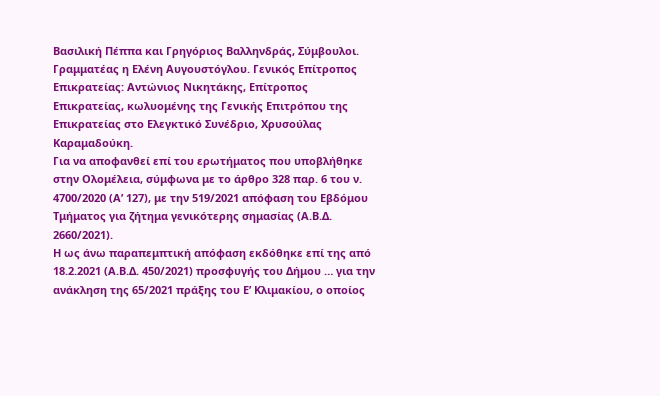Βασιλική Πέππα και Γρηγόριος Βαλληνδράς, Σύμβουλοι. Γραμματέας η Ελένη Αυγουστόγλου. Γενικός Επίτροπος Επικρατείας: Αντώνιος Νικητάκης, Επίτροπος Επικρατείας, κωλυομένης της Γενικής Επιτρόπου της Επικρατείας στο Ελεγκτικό Συνέδριο, Χρυσούλας Καραμαδούκη.
Για να αποφανθεί επί του ερωτήματος που υποβλήθηκε στην Ολομέλεια, σύμφωνα με το άρθρο 328 παρ. 6 του ν. 4700/2020 (Α’ 127), με την 519/2021 απόφαση του Εβδόμου Τμήματος για ζήτημα γενικότερης σημασίας (Α.Β.Δ. 2660/2021).
Η ως άνω παραπεμπτική απόφαση εκδόθηκε επί της από 18.2.2021 (Α.Β.Δ. 450/2021) προσφυγής του Δήμου … για την ανάκληση της 65/2021 πράξης του Ε’ Κλιμακίου, ο οποίος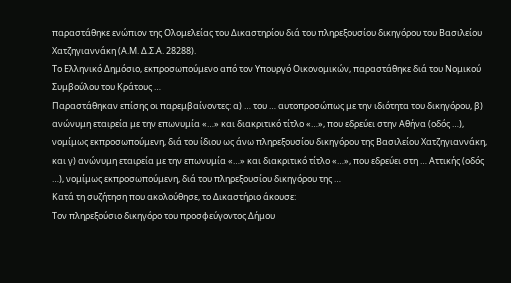παραστάθηκε ενώπιον της Ολομελείας του Δικαστηρίου διά του πληρεξουσίου δικηγόρου του Βασιλείου Χατζηγιαννάκη (Α.Μ. Δ.Σ.Α. 28288).
Το Ελληνικό Δημόσιο, εκπροσωπούμενο από τον Υπουργό Οικονομικών, παραστάθηκε διά του Νομικού Συμβούλου του Κράτους …
Παραστάθηκαν επίσης οι παρεμβαίνοντες: α) … του … αυτοπροσώπως με την ιδιότητα του δικηγόρου, β) ανώνυμη εταιρεία με την επωνυμία «…» και διακριτικό τίτλο «…», που εδρεύει στην Αθήνα (οδός …), νομίμως εκπροσωπούμενη, διά του ίδιου ως άνω πληρεξουσίου δικηγόρου της Βασιλείου Χατζηγιαννάκη, και γ) ανώνυμη εταιρεία με την επωνυμία «…» και διακριτικό τίτλο «…», που εδρεύει στη … Αττικής (οδός …), νομίμως εκπροσωπούμενη, διά του πληρεξουσίου δικηγόρου της …
Κατά τη συζήτηση που ακολούθησε, το Δικαστήριο άκουσε:
Τον πληρεξούσιο δικηγόρο του προσφεύγοντος Δήμου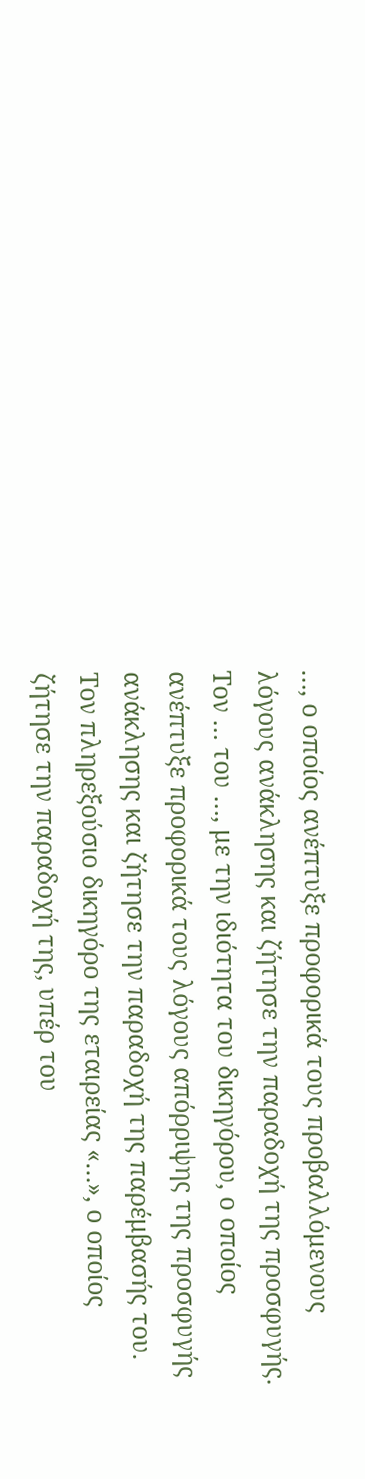…, ο οποίος ανέπτυξε προφορικά τους προβαλλόμενους λόγους ανάκλησης και ζήτησε την παραδοχή της προσφυγής.
Τον … του …, με την ιδιότητα του δικηγόρου, ο οποίος ανέπτυξε προφορικά τους λόγους απόρριψης της προσφυγής ανάκλησης και ζήτησε την παραδοχή της παρέμβασής του.
Τον πληρεξούσιο δικηγόρο της εταιρείας «…», ο οποίος ζήτησε την παραδοχή της, υπέρ του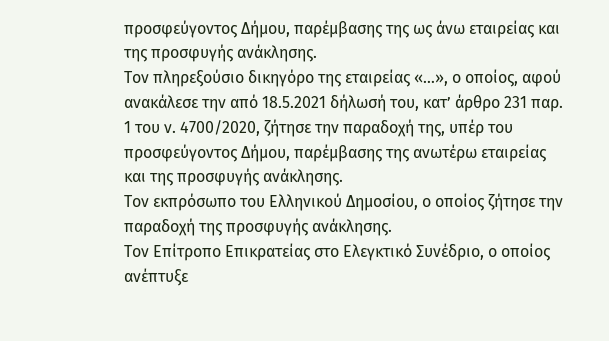προσφεύγοντος Δήμου, παρέμβασης της ως άνω εταιρείας και της προσφυγής ανάκλησης.
Τον πληρεξούσιο δικηγόρο της εταιρείας «…», ο οποίος, αφού ανακάλεσε την από 18.5.2021 δήλωσή του, κατ’ άρθρο 231 παρ. 1 του ν. 4700/2020, ζήτησε την παραδοχή της, υπέρ του προσφεύγοντος Δήμου, παρέμβασης της ανωτέρω εταιρείας και της προσφυγής ανάκλησης.
Τον εκπρόσωπο του Ελληνικού Δημοσίου, ο οποίος ζήτησε την παραδοχή της προσφυγής ανάκλησης.
Τον Επίτροπο Επικρατείας στο Ελεγκτικό Συνέδριο, ο οποίος ανέπτυξε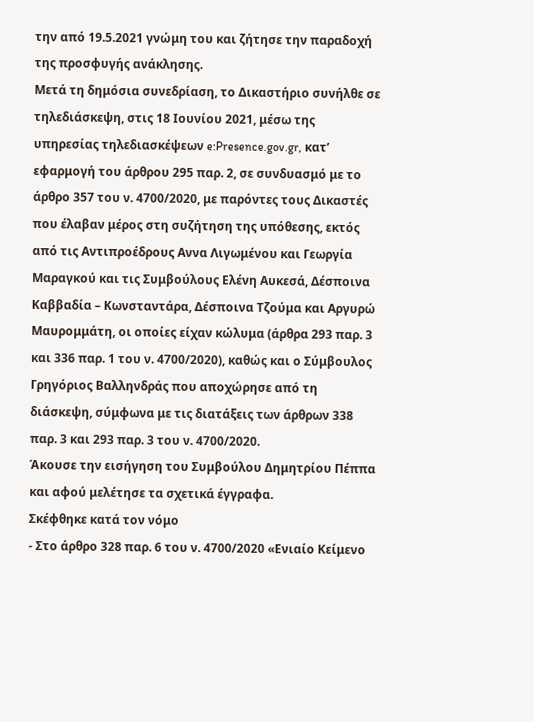την από 19.5.2021 γνώμη του και ζήτησε την παραδοχή της προσφυγής ανάκλησης.
Μετά τη δημόσια συνεδρίαση, το Δικαστήριο συνήλθε σε τηλεδιάσκεψη, στις 18 Ιουνίου 2021, μέσω της υπηρεσίας τηλεδιασκέψεων e:Presence.gov.gr, κατ’ εφαρμογή του άρθρου 295 παρ. 2, σε συνδυασμό με το άρθρο 357 του ν. 4700/2020, με παρόντες τους Δικαστές που έλαβαν μέρος στη συζήτηση της υπόθεσης, εκτός από τις Αντιπροέδρους Αννα Λιγωμένου και Γεωργία Μαραγκού και τις Συμβούλους Ελένη Αυκεσά, Δέσποινα Καββαδία – Κωνσταντάρα, Δέσποινα Τζούμα και Αργυρώ Μαυρομμάτη, οι οποίες είχαν κώλυμα (άρθρα 293 παρ. 3 και 336 παρ. 1 του ν. 4700/2020), καθώς και ο Σύμβουλος Γρηγόριος Βαλληνδράς που αποχώρησε από τη διάσκεψη, σύμφωνα με τις διατάξεις των άρθρων 338 παρ. 3 και 293 παρ. 3 του ν. 4700/2020.
Άκουσε την εισήγηση του Συμβούλου Δημητρίου Πέππα και αφού μελέτησε τα σχετικά έγγραφα.
Σκέφθηκε κατά τον νόμο
- Στο άρθρο 328 παρ. 6 του ν. 4700/2020 «Ενιαίο Κείμενο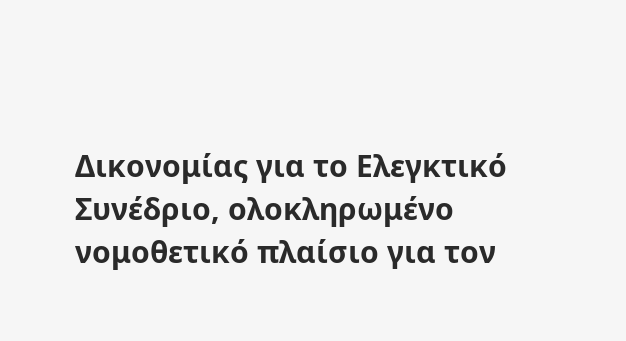Δικονομίας για το Ελεγκτικό Συνέδριο, ολοκληρωμένο νομοθετικό πλαίσιο για τον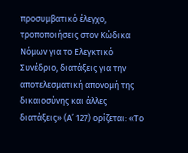προσυμβατικό έλεγχο, τροποποιήσεις στον Κώδικα Νόμων για το Ελεγκτικό Συνέδριο, διατάξεις για την αποτελεσματική απονομή της δικαιοσύνης και άλλες διατάξεις» (Α’ 127) ορίζεται: «Το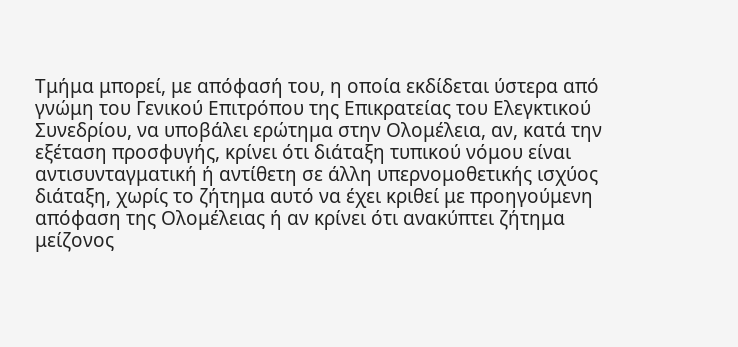Τμήμα μπορεί, με απόφασή του, η οποία εκδίδεται ύστερα από γνώμη του Γενικού Επιτρόπου της Επικρατείας του Ελεγκτικού Συνεδρίου, να υποβάλει ερώτημα στην Ολομέλεια, αν, κατά την εξέταση προσφυγής, κρίνει ότι διάταξη τυπικού νόμου είναι αντισυνταγματική ή αντίθετη σε άλλη υπερνομοθετικής ισχύος διάταξη, χωρίς το ζήτημα αυτό να έχει κριθεί με προηγούμενη απόφαση της Ολομέλειας ή αν κρίνει ότι ανακύπτει ζήτημα μείζονος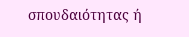σπουδαιότητας ή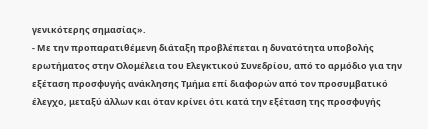γενικότερης σημασίας».
- Με την προπαρατιθέμενη διάταξη προβλέπεται η δυνατότητα υποβολής ερωτήματος στην Ολομέλεια του Ελεγκτικού Συνεδρίου, από το αρμόδιο για την εξέταση προσφυγής ανάκλησης Τμήμα επί διαφορών από τον προσυμβατικό έλεγχο, μεταξύ άλλων και όταν κρίνει ότι κατά την εξέταση της προσφυγής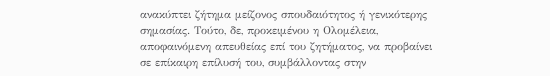ανακύπτει ζήτημα μείζονος σπουδαιότητος ή γενικότερης σημασίας. Τούτο, δε, προκειμένου η Ολομέλεια, αποφαινόμενη απευθείας επί του ζητήματος, να προβαίνει σε επίκαιρη επίλυσή του, συμβάλλοντας στην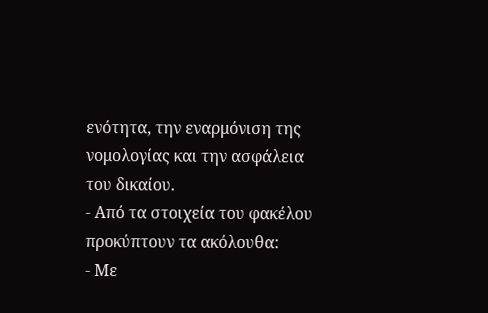ενότητα, την εναρμόνιση της νομολογίας και την ασφάλεια του δικαίου.
- Από τα στοιχεία του φακέλου προκύπτουν τα ακόλουθα:
- Με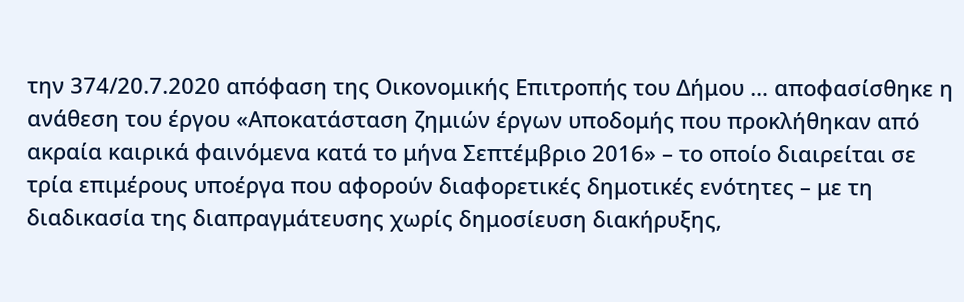την 374/20.7.2020 απόφαση της Οικονομικής Επιτροπής του Δήμου … αποφασίσθηκε η ανάθεση του έργου «Αποκατάσταση ζημιών έργων υποδομής που προκλήθηκαν από ακραία καιρικά φαινόμενα κατά το μήνα Σεπτέμβριο 2016» – το οποίο διαιρείται σε τρία επιμέρους υποέργα που αφορούν διαφορετικές δημοτικές ενότητες – με τη διαδικασία της διαπραγμάτευσης χωρίς δημοσίευση διακήρυξης,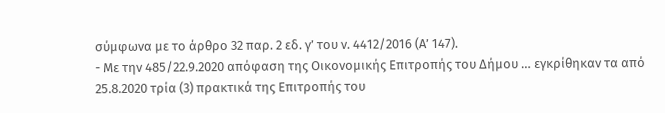σύμφωνα με το άρθρο 32 παρ. 2 εδ. γ’ του ν. 4412/2016 (Α’ 147).
- Με την 485/22.9.2020 απόφαση της Οικονομικής Επιτροπής του Δήμου … εγκρίθηκαν τα από 25.8.2020 τρία (3) πρακτικά της Επιτροπής του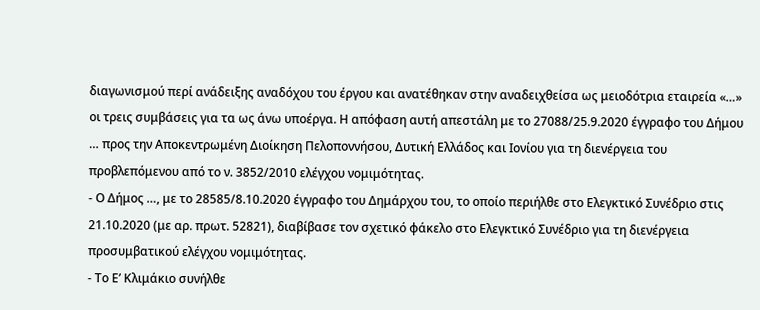διαγωνισμού περί ανάδειξης αναδόχου του έργου και ανατέθηκαν στην αναδειχθείσα ως μειοδότρια εταιρεία «…» οι τρεις συμβάσεις για τα ως άνω υποέργα. Η απόφαση αυτή απεστάλη με το 27088/25.9.2020 έγγραφο του Δήμου … προς την Αποκεντρωμένη Διοίκηση Πελοποννήσου, Δυτική Ελλάδος και Ιονίου για τη διενέργεια του προβλεπόμενου από το ν. 3852/2010 ελέγχου νομιμότητας.
- Ο Δήμος …, με το 28585/8.10.2020 έγγραφο του Δημάρχου του, το οποίο περιήλθε στο Ελεγκτικό Συνέδριο στις 21.10.2020 (με αρ. πρωτ. 52821), διαβίβασε τον σχετικό φάκελο στο Ελεγκτικό Συνέδριο για τη διενέργεια προσυμβατικού ελέγχου νομιμότητας.
- Το Ε’ Κλιμάκιο συνήλθε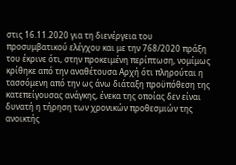στις 16.11.2020 για τη διενέργεια του προσυμβατικού ελέγχου και με την 768/2020 πράξη του έκρινε ότι, στην προκειμένη περίπτωση, νομίμως κρίθηκε από την αναθέτουσα Αρχή ότι πληρούται η τασσόμενη από την ως άνω διάταξη προϋπόθεση της κατεπείγουσας ανάγκης, ένεκα της οποίας δεν είναι δυνατή η τήρηση των χρονικών προθεσμιών της ανοικτής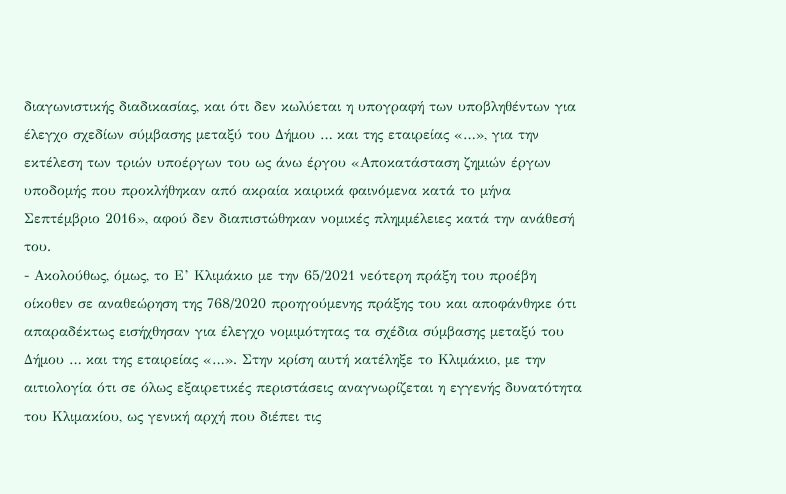διαγωνιστικής διαδικασίας, και ότι δεν κωλύεται η υπογραφή των υποβληθέντων για έλεγχο σχεδίων σύμβασης μεταξύ του Δήμου … και της εταιρείας «…», για την εκτέλεση των τριών υποέργων του ως άνω έργου «Αποκατάσταση ζημιών έργων υποδομής που προκλήθηκαν από ακραία καιρικά φαινόμενα κατά το μήνα Σεπτέμβριο 2016», αφού δεν διαπιστώθηκαν νομικές πλημμέλειες κατά την ανάθεσή του.
- Ακολούθως, όμως, το Ε’ Κλιμάκιο με την 65/2021 νεότερη πράξη του προέβη οίκοθεν σε αναθεώρηση της 768/2020 προηγούμενης πράξης του και αποφάνθηκε ότι απαραδέκτως εισήχθησαν για έλεγχο νομιμότητας τα σχέδια σύμβασης μεταξύ του Δήμου … και της εταιρείας «…». Στην κρίση αυτή κατέληξε το Κλιμάκιο, με την αιτιολογία ότι σε όλως εξαιρετικές περιστάσεις αναγνωρίζεται η εγγενής δυνατότητα του Κλιμακίου, ως γενική αρχή που διέπει τις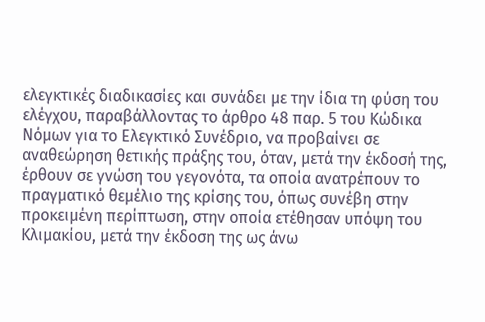ελεγκτικές διαδικασίες και συνάδει με την ίδια τη φύση του ελέγχου, παραβάλλοντας το άρθρο 48 παρ. 5 του Κώδικα Νόμων για το Ελεγκτικό Συνέδριο, να προβαίνει σε αναθεώρηση θετικής πράξης του, όταν, μετά την έκδοσή της, έρθουν σε γνώση του γεγονότα, τα οποία ανατρέπουν το πραγματικό θεμέλιο της κρίσης του, όπως συνέβη στην προκειμένη περίπτωση, στην οποία ετέθησαν υπόψη του Κλιμακίου, μετά την έκδοση της ως άνω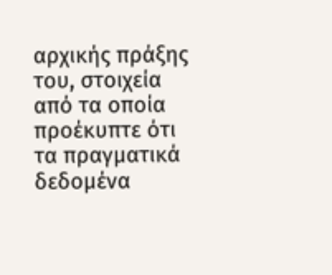αρχικής πράξης του, στοιχεία από τα οποία προέκυπτε ότι τα πραγματικά δεδομένα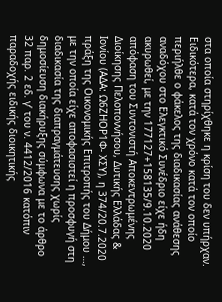στα οποία στηρίχθηκε η κρίση του δεν υπήρχαν. Ειδικότερα, κατά τον χρόνο κατά τον οποίο περιήλθε ο φάκελος της διαδικασίας ανάθεσης αναδόχου στο Ελεγκτικό Συνέδριο είχε ήδη ακυρωθεί, με την 177127+158135/9.10.2020 απόφαση του Συντονιστή Αποκεντρωμένης Διοίκησης Πελοποννήσου, Δυτικής Ελλάδας & Ιονίου (ΑΔΑ: Ω6ΖΗΟΡ1Φ- ΧΣΥ), η 374/20.7.2020 πράξη της Οικονομικής Επιτροπής του Δήμου …, με την οποία είχε αποφασιστεί η προσφυγή στη διαδικασία της διαπραγμάτευσης χωρίς δημοσίευση διακήρυξης σύμφωνα με το άρθρο 32 παρ. 2 εδ. γ’ του ν. 4412/2016 κατόπιν παραδοχής ειδικής διοικητικής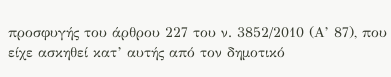προσφυγής του άρθρου 227 του ν. 3852/2010 (Α’ 87), που είχε ασκηθεί κατ’ αυτής από τον δημοτικό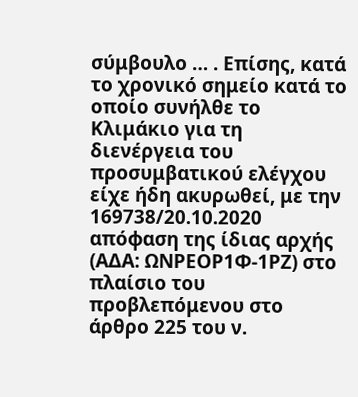σύμβουλο … . Επίσης, κατά το χρονικό σημείο κατά το οποίο συνήλθε το Κλιμάκιο για τη διενέργεια του προσυμβατικού ελέγχου είχε ήδη ακυρωθεί, με την 169738/20.10.2020 απόφαση της ίδιας αρχής (ΑΔΑ: ΩΝΡΕΟΡ1Φ-1ΡΖ) στο πλαίσιο του προβλεπόμενου στο άρθρο 225 του ν.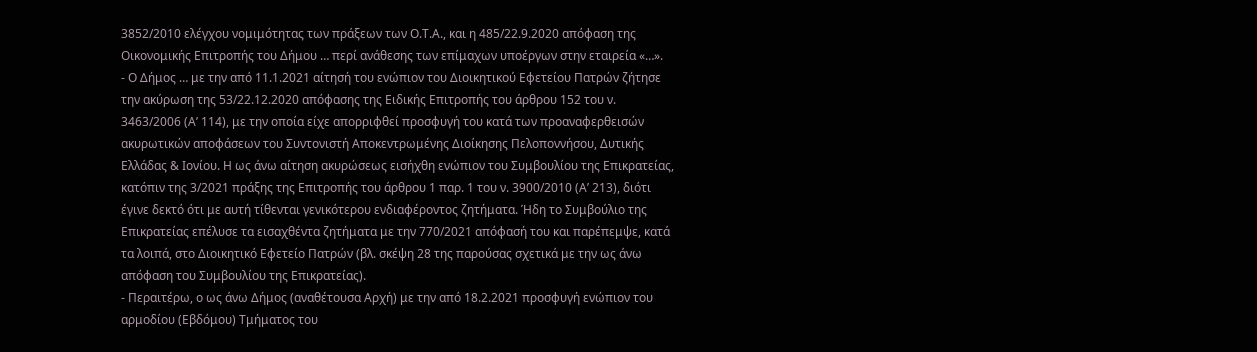3852/2010 ελέγχου νομιμότητας των πράξεων των Ο.Τ.Α., και η 485/22.9.2020 απόφαση της Οικονομικής Επιτροπής του Δήμου … περί ανάθεσης των επίμαχων υποέργων στην εταιρεία «…».
- Ο Δήμος … με την από 11.1.2021 αίτησή του ενώπιον του Διοικητικού Εφετείου Πατρών ζήτησε την ακύρωση της 53/22.12.2020 απόφασης της Ειδικής Επιτροπής του άρθρου 152 του ν. 3463/2006 (Α’ 114), με την οποία είχε απορριφθεί προσφυγή του κατά των προαναφερθεισών ακυρωτικών αποφάσεων του Συντονιστή Αποκεντρωμένης Διοίκησης Πελοποννήσου, Δυτικής Ελλάδας & Ιονίου. Η ως άνω αίτηση ακυρώσεως εισήχθη ενώπιον του Συμβουλίου της Επικρατείας, κατόπιν της 3/2021 πράξης της Επιτροπής του άρθρου 1 παρ. 1 του ν. 3900/2010 (Α’ 213), διότι έγινε δεκτό ότι με αυτή τίθενται γενικότερου ενδιαφέροντος ζητήματα. Ήδη το Συμβούλιο της Επικρατείας επέλυσε τα εισαχθέντα ζητήματα με την 770/2021 απόφασή του και παρέπεμψε, κατά τα λοιπά, στο Διοικητικό Εφετείο Πατρών (βλ. σκέψη 28 της παρούσας σχετικά με την ως άνω απόφαση του Συμβουλίου της Επικρατείας).
- Περαιτέρω, ο ως άνω Δήμος (αναθέτουσα Αρχή) με την από 18.2.2021 προσφυγή ενώπιον του αρμοδίου (Εβδόμου) Τμήματος του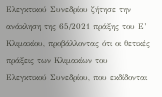Ελεγκτικού Συνεδρίου ζήτησε την ανάκληση της 65/2021 πράξης του Ε’ Κλιμακίου, προβάλλοντας ότι οι θετικές πράξεις των Κλιμακίων του Ελεγκτικού Συνεδρίου, που εκδίδονται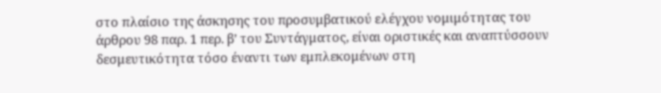στο πλαίσιο της άσκησης του προσυμβατικού ελέγχου νομιμότητας του άρθρου 98 παρ. 1 περ. β’ του Συντάγματος, είναι οριστικές και αναπτύσσουν δεσμευτικότητα τόσο έναντι των εμπλεκομένων στη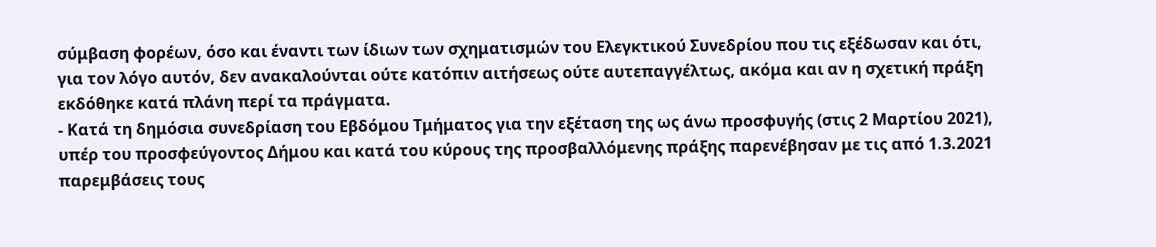σύμβαση φορέων, όσο και έναντι των ίδιων των σχηματισμών του Ελεγκτικού Συνεδρίου που τις εξέδωσαν και ότι, για τον λόγο αυτόν, δεν ανακαλούνται ούτε κατόπιν αιτήσεως ούτε αυτεπαγγέλτως, ακόμα και αν η σχετική πράξη εκδόθηκε κατά πλάνη περί τα πράγματα.
- Κατά τη δημόσια συνεδρίαση του Εβδόμου Τμήματος για την εξέταση της ως άνω προσφυγής (στις 2 Μαρτίου 2021), υπέρ του προσφεύγοντος Δήμου και κατά του κύρους της προσβαλλόμενης πράξης παρενέβησαν με τις από 1.3.2021 παρεμβάσεις τους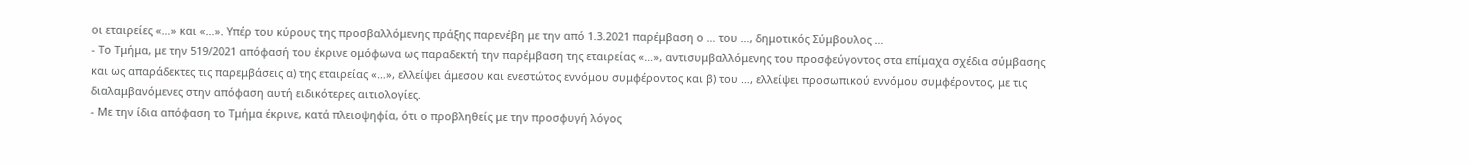οι εταιρείες «…» και «…». Υπέρ του κύρους της προσβαλλόμενης πράξης παρενέβη με την από 1.3.2021 παρέμβαση ο … του …, δημοτικός Σύμβουλος …
- Το Τμήμα, με την 519/2021 απόφασή του έκρινε ομόφωνα ως παραδεκτή την παρέμβαση της εταιρείας «…», αντισυμβαλλόμενης του προσφεύγοντος στα επίμαχα σχέδια σύμβασης και ως απαράδεκτες τις παρεμβάσεις α) της εταιρείας «…», ελλείψει άμεσου και ενεστώτος εννόμου συμφέροντος και β) του …, ελλείψει προσωπικού εννόμου συμφέροντος, με τις διαλαμβανόμενες στην απόφαση αυτή ειδικότερες αιτιολογίες.
- Με την ίδια απόφαση το Τμήμα έκρινε, κατά πλειοψηφία, ότι ο προβληθείς με την προσφυγή λόγος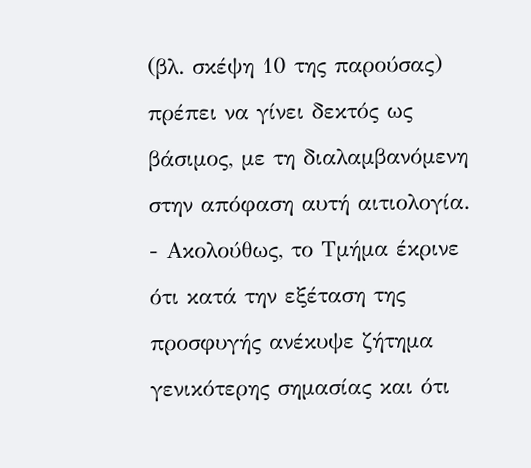(βλ. σκέψη 10 της παρούσας) πρέπει να γίνει δεκτός ως βάσιμος, με τη διαλαμβανόμενη στην απόφαση αυτή αιτιολογία.
- Ακολούθως, το Τμήμα έκρινε ότι κατά την εξέταση της προσφυγής ανέκυψε ζήτημα γενικότερης σημασίας και ότι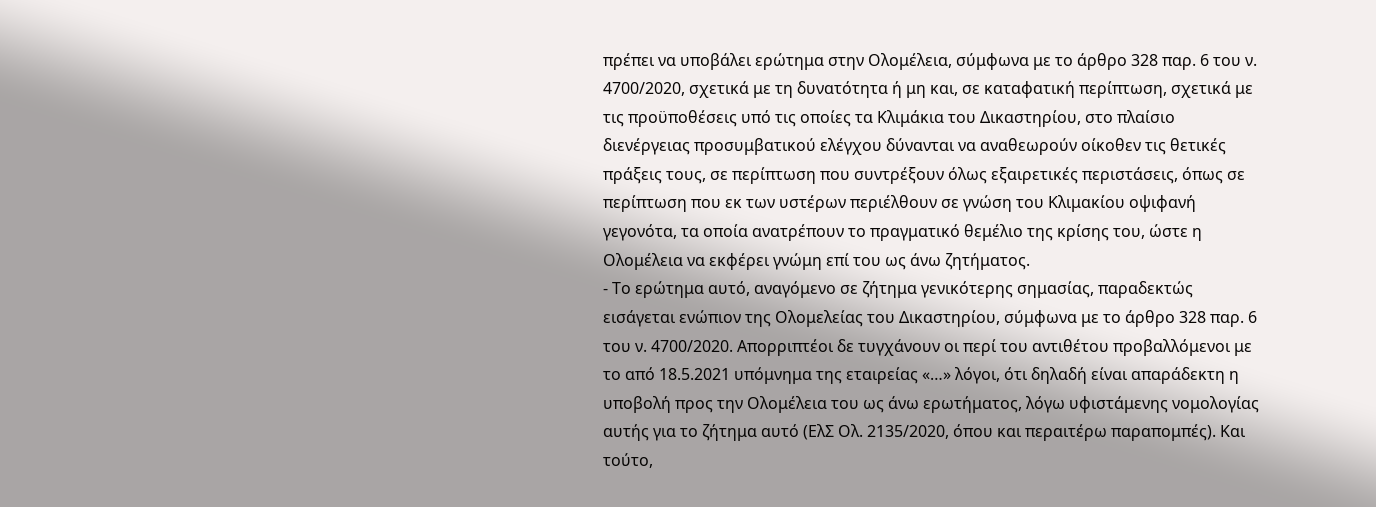πρέπει να υποβάλει ερώτημα στην Ολομέλεια, σύμφωνα με το άρθρο 328 παρ. 6 του ν. 4700/2020, σχετικά με τη δυνατότητα ή μη και, σε καταφατική περίπτωση, σχετικά με τις προϋποθέσεις υπό τις οποίες τα Κλιμάκια του Δικαστηρίου, στο πλαίσιο διενέργειας προσυμβατικού ελέγχου δύνανται να αναθεωρούν οίκοθεν τις θετικές πράξεις τους, σε περίπτωση που συντρέξουν όλως εξαιρετικές περιστάσεις, όπως σε περίπτωση που εκ των υστέρων περιέλθουν σε γνώση του Κλιμακίου οψιφανή γεγονότα, τα οποία ανατρέπουν το πραγματικό θεμέλιο της κρίσης του, ώστε η Ολομέλεια να εκφέρει γνώμη επί του ως άνω ζητήματος.
- Το ερώτημα αυτό, αναγόμενο σε ζήτημα γενικότερης σημασίας, παραδεκτώς εισάγεται ενώπιον της Ολομελείας του Δικαστηρίου, σύμφωνα με το άρθρο 328 παρ. 6 του ν. 4700/2020. Απορριπτέοι δε τυγχάνουν οι περί του αντιθέτου προβαλλόμενοι με το από 18.5.2021 υπόμνημα της εταιρείας «…» λόγοι, ότι δηλαδή είναι απαράδεκτη η υποβολή προς την Ολομέλεια του ως άνω ερωτήματος, λόγω υφιστάμενης νομολογίας αυτής για το ζήτημα αυτό (ΕλΣ Ολ. 2135/2020, όπου και περαιτέρω παραπομπές). Και τούτο,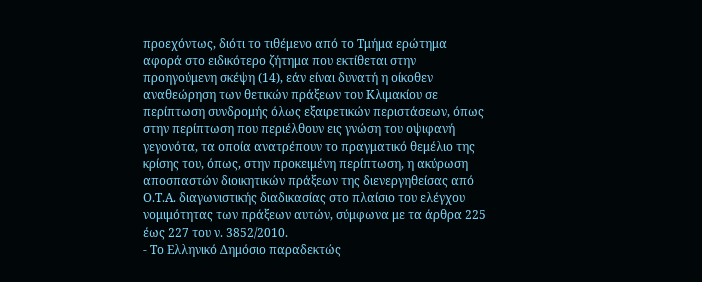προεχόντως, διότι το τιθέμενο από το Τμήμα ερώτημα αφορά στο ειδικότερο ζήτημα που εκτίθεται στην προηγούμενη σκέψη (14), εάν είναι δυνατή η οίκοθεν αναθεώρηση των θετικών πράξεων του Κλιμακίου σε περίπτωση συνδρομής όλως εξαιρετικών περιστάσεων, όπως στην περίπτωση που περιέλθουν εις γνώση του οψιφανή γεγονότα, τα οποία ανατρέπουν το πραγματικό θεμέλιο της κρίσης του, όπως, στην προκειμένη περίπτωση, η ακύρωση αποσπαστών διοικητικών πράξεων της διενεργηθείσας από Ο.Τ.Α. διαγωνιστικής διαδικασίας στο πλαίσιο του ελέγχου νομιμότητας των πράξεων αυτών, σύμφωνα με τα άρθρα 225 έως 227 του ν. 3852/2010.
- Το Ελληνικό Δημόσιο παραδεκτώς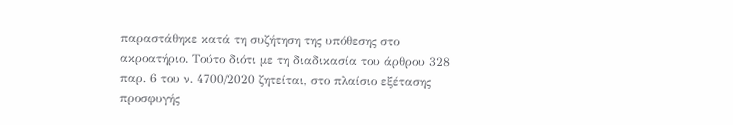παραστάθηκε κατά τη συζήτηση της υπόθεσης στο ακροατήριο. Τούτο διότι με τη διαδικασία του άρθρου 328 παρ. 6 του ν. 4700/2020 ζητείται, στο πλαίσιο εξέτασης προσφυγής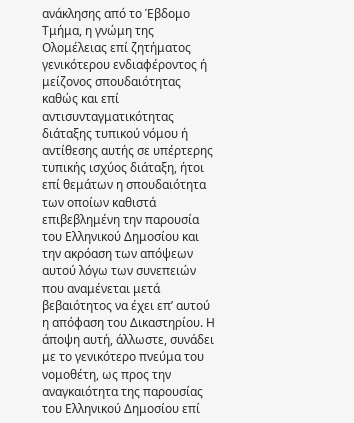ανάκλησης από το Έβδομο Τμήμα, η γνώμη της Ολομέλειας επί ζητήματος γενικότερου ενδιαφέροντος ή μείζονος σπουδαιότητας καθώς και επί αντισυνταγματικότητας διάταξης τυπικού νόμου ή αντίθεσης αυτής σε υπέρτερης τυπικής ισχύος διάταξη, ήτοι επί θεμάτων η σπουδαιότητα των οποίων καθιστά επιβεβλημένη την παρουσία του Ελληνικού Δημοσίου και την ακρόαση των απόψεων αυτού λόγω των συνεπειών που αναμένεται μετά βεβαιότητος να έχει επ’ αυτού η απόφαση του Δικαστηρίου. Η άποψη αυτή, άλλωστε, συνάδει με το γενικότερο πνεύμα του νομοθέτη, ως προς την αναγκαιότητα της παρουσίας του Ελληνικού Δημοσίου επί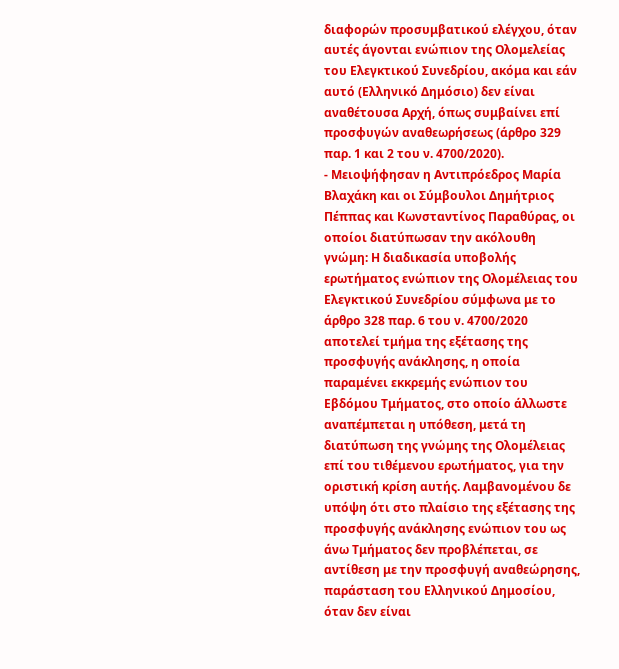διαφορών προσυμβατικού ελέγχου, όταν αυτές άγονται ενώπιον της Ολομελείας του Ελεγκτικού Συνεδρίου, ακόμα και εάν αυτό (Ελληνικό Δημόσιο) δεν είναι αναθέτουσα Αρχή, όπως συμβαίνει επί προσφυγών αναθεωρήσεως (άρθρο 329 παρ. 1 και 2 του ν. 4700/2020).
- Μειοψήφησαν η Αντιπρόεδρος Μαρία Βλαχάκη και οι Σύμβουλοι Δημήτριος Πέππας και Κωνσταντίνος Παραθύρας, οι οποίοι διατύπωσαν την ακόλουθη γνώμη: Η διαδικασία υποβολής ερωτήματος ενώπιον της Ολομέλειας του Ελεγκτικού Συνεδρίου σύμφωνα με το άρθρο 328 παρ. 6 του ν. 4700/2020 αποτελεί τμήμα της εξέτασης της προσφυγής ανάκλησης, η οποία παραμένει εκκρεμής ενώπιον του Εβδόμου Τμήματος, στο οποίο άλλωστε αναπέμπεται η υπόθεση, μετά τη διατύπωση της γνώμης της Ολομέλειας επί του τιθέμενου ερωτήματος, για την οριστική κρίση αυτής. Λαμβανομένου δε υπόψη ότι στο πλαίσιο της εξέτασης της προσφυγής ανάκλησης ενώπιον του ως άνω Τμήματος δεν προβλέπεται, σε αντίθεση με την προσφυγή αναθεώρησης, παράσταση του Ελληνικού Δημοσίου, όταν δεν είναι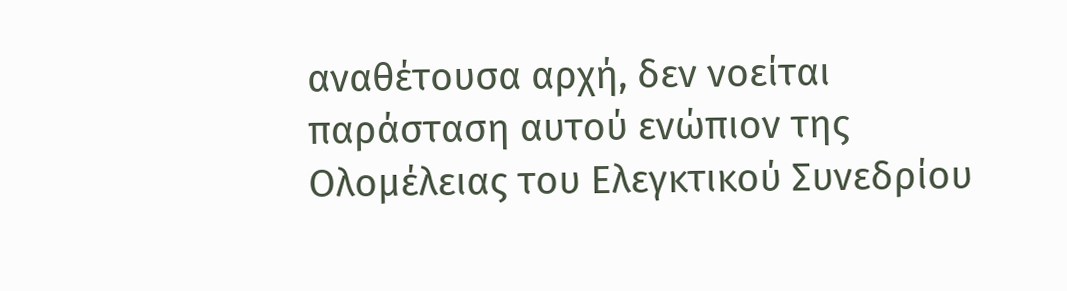αναθέτουσα αρχή, δεν νοείται παράσταση αυτού ενώπιον της Ολομέλειας του Ελεγκτικού Συνεδρίου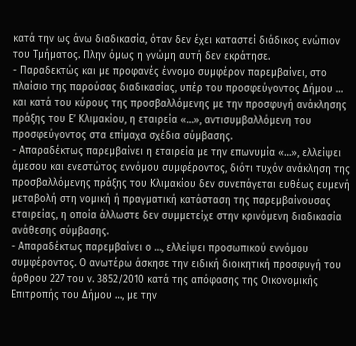κατά την ως άνω διαδικασία, όταν δεν έχει καταστεί διάδικος ενώπιον του Τμήματος. Πλην όμως η γνώμη αυτή δεν εκράτησε.
- Παραδεκτώς και με προφανές έννομο συμφέρον παρεμβαίνει, στο πλαίσιο της παρούσας διαδικασίας, υπέρ του προσφεύγοντος Δήμου … και κατά του κύρους της προσβαλλόμενης με την προσφυγή ανάκλησης πράξης του Ε’ Κλιμακίου, η εταιρεία «…», αντισυμβαλλόμενη του προσφεύγοντος στα επίμαχα σχέδια σύμβασης.
- Απαραδέκτως παρεμβαίνει η εταιρεία με την επωνυμία «…», ελλείψει άμεσου και ενεστώτος εννόμου συμφέροντος, διότι τυχόν ανάκληση της προσβαλλόμενης πράξης του Κλιμακίου δεν συνεπάγεται ευθέως ευμενή μεταβολή στη νομική ή πραγματική κατάσταση της παρεμβαίνουσας εταιρείας, η οποία άλλωστε δεν συμμετείχε στην κρινόμενη διαδικασία ανάθεσης σύμβασης.
- Απαραδέκτως παρεμβαίνει ο …, ελλείψει προσωπικού εννόμου συμφέροντος. Ο ανωτέρω άσκησε την ειδική διοικητική προσφυγή του άρθρου 227 του ν. 3852/2010 κατά της απόφασης της Οικονομικής Επιτροπής του Δήμου …, με την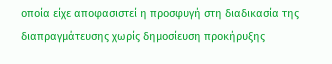οποία είχε αποφασιστεί η προσφυγή στη διαδικασία της διαπραγμάτευσης χωρίς δημοσίευση προκήρυξης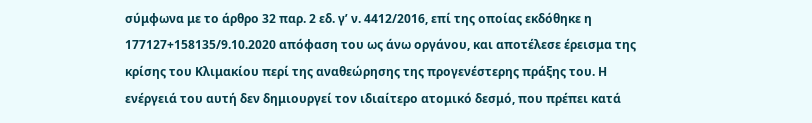σύμφωνα με το άρθρο 32 παρ. 2 εδ. γ’ ν. 4412/2016, επί της οποίας εκδόθηκε η 177127+158135/9.10.2020 απόφαση του ως άνω οργάνου, και αποτέλεσε έρεισμα της κρίσης του Κλιμακίου περί της αναθεώρησης της προγενέστερης πράξης του. Η ενέργειά του αυτή δεν δημιουργεί τον ιδιαίτερο ατομικό δεσμό, που πρέπει κατά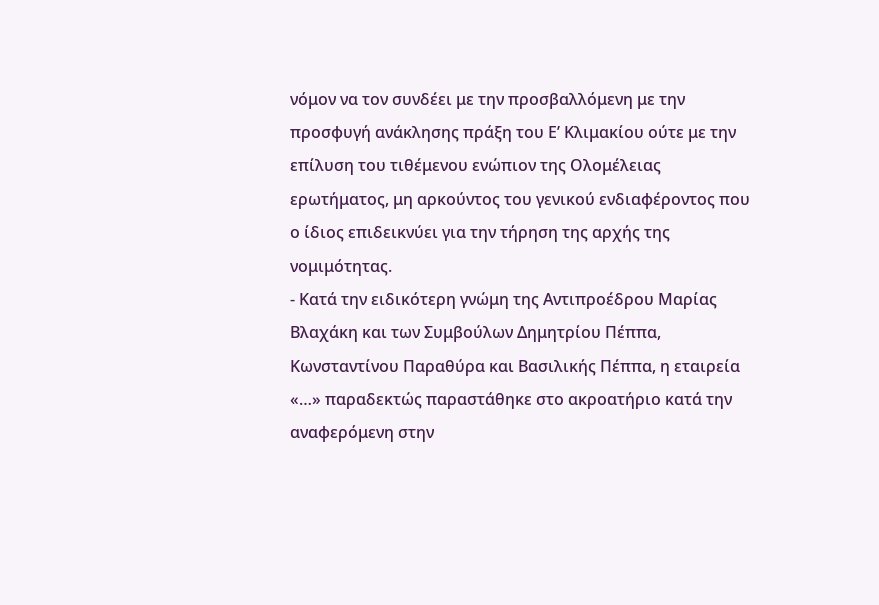νόμον να τον συνδέει με την προσβαλλόμενη με την προσφυγή ανάκλησης πράξη του Ε’ Κλιμακίου ούτε με την επίλυση του τιθέμενου ενώπιον της Ολομέλειας ερωτήματος, μη αρκούντος του γενικού ενδιαφέροντος που ο ίδιος επιδεικνύει για την τήρηση της αρχής της νομιμότητας.
- Κατά την ειδικότερη γνώμη της Αντιπροέδρου Μαρίας Βλαχάκη και των Συμβούλων Δημητρίου Πέππα, Κωνσταντίνου Παραθύρα και Βασιλικής Πέππα, η εταιρεία «…» παραδεκτώς παραστάθηκε στο ακροατήριο κατά την αναφερόμενη στην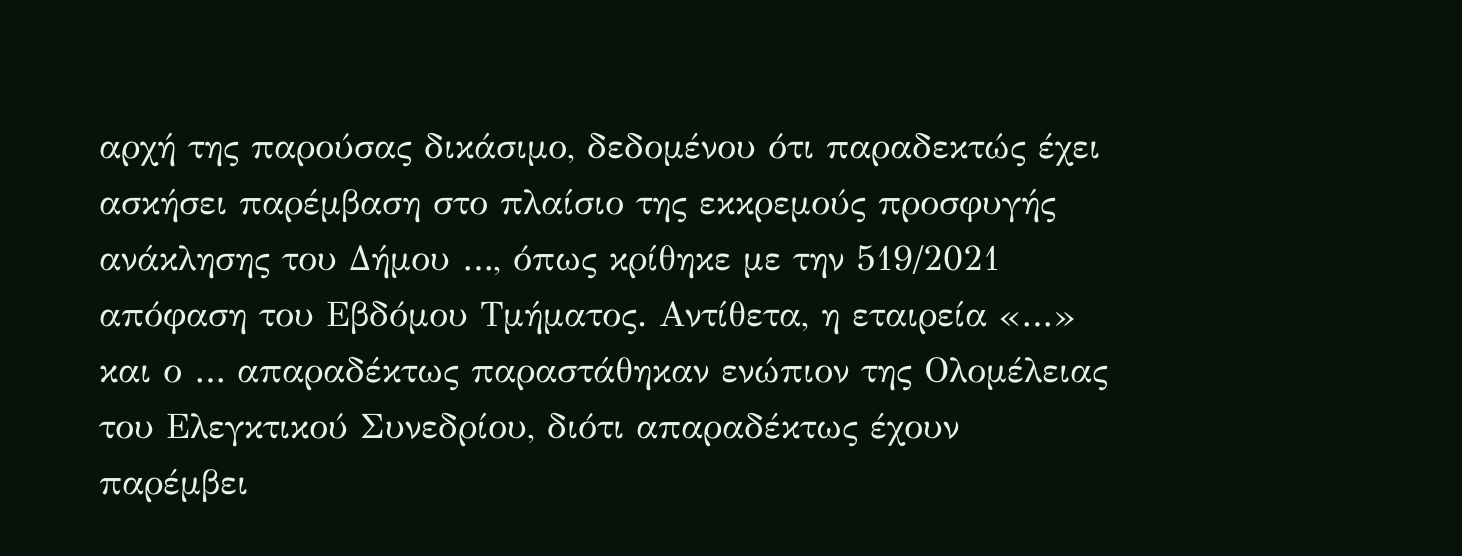αρχή της παρούσας δικάσιμο, δεδομένου ότι παραδεκτώς έχει ασκήσει παρέμβαση στο πλαίσιο της εκκρεμούς προσφυγής ανάκλησης του Δήμου …, όπως κρίθηκε με την 519/2021 απόφαση του Εβδόμου Τμήματος. Αντίθετα, η εταιρεία «…» και ο … απαραδέκτως παραστάθηκαν ενώπιον της Ολομέλειας του Ελεγκτικού Συνεδρίου, διότι απαραδέκτως έχουν παρέμβει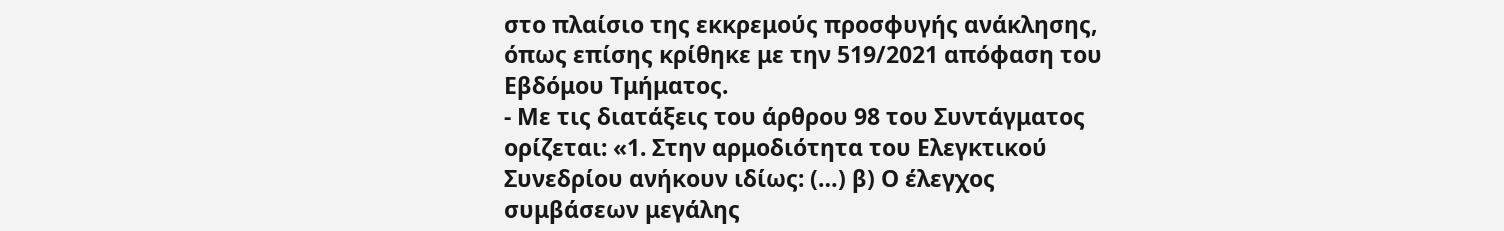στο πλαίσιο της εκκρεμούς προσφυγής ανάκλησης, όπως επίσης κρίθηκε με την 519/2021 απόφαση του Εβδόμου Τμήματος.
- Με τις διατάξεις του άρθρου 98 του Συντάγματος ορίζεται: «1. Στην αρμοδιότητα του Ελεγκτικού Συνεδρίου ανήκουν ιδίως: (…) β) Ο έλεγχος συμβάσεων μεγάλης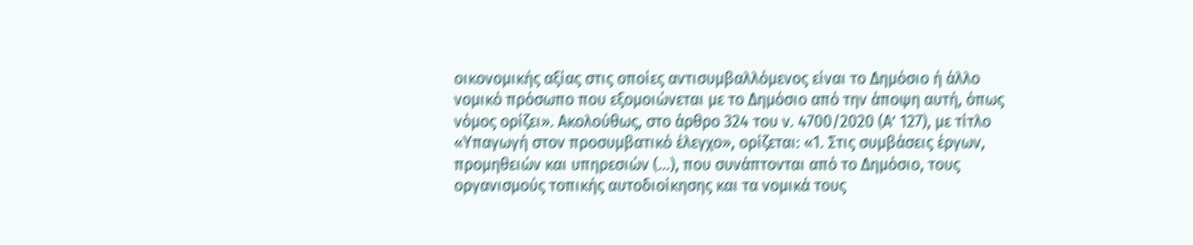οικονομικής αξίας στις οποίες αντισυμβαλλόμενος είναι το Δημόσιο ή άλλο νομικό πρόσωπο που εξομοιώνεται με το Δημόσιο από την άποψη αυτή, όπως νόμος ορίζει». Ακολούθως, στο άρθρο 324 του ν. 4700/2020 (Α’ 127), με τίτλο «Υπαγωγή στον προσυμβατικό έλεγχο», ορίζεται: «1. Στις συμβάσεις έργων, προμηθειών και υπηρεσιών (…), που συνάπτονται από το Δημόσιο, τους οργανισμούς τοπικής αυτοδιοίκησης και τα νομικά τους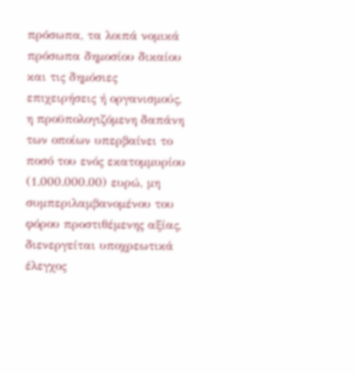πρόσωπα, τα λοιπά νομικά πρόσωπα δημοσίου δικαίου και τις δημόσιες επιχειρήσεις ή οργανισμούς, η προϋπολογιζόμενη δαπάνη των οποίων υπερβαίνει το ποσό του ενός εκατομμυρίου (1.000.000.00) ευρώ, μη συμπεριλαμβανομένου του φόρου προστιθέμενης αξίας, διενεργείται υποχρεωτικά έλεγχος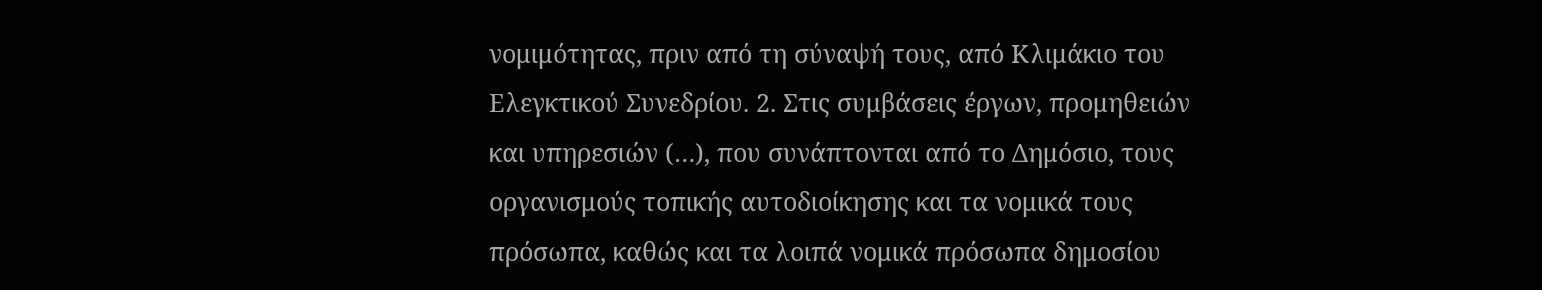νομιμότητας, πριν από τη σύναψή τους, από Κλιμάκιο του Ελεγκτικού Συνεδρίου. 2. Στις συμβάσεις έργων, προμηθειών και υπηρεσιών (…), που συνάπτονται από το Δημόσιο, τους οργανισμούς τοπικής αυτοδιοίκησης και τα νομικά τους πρόσωπα, καθώς και τα λοιπά νομικά πρόσωπα δημοσίου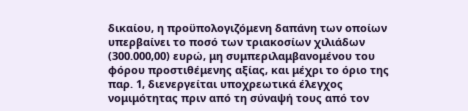δικαίου, η προϋπολογιζόμενη δαπάνη των οποίων υπερβαίνει το ποσό των τριακοσίων χιλιάδων (300.000,00) ευρώ, μη συμπεριλαμβανομένου του φόρου προστιθέμενης αξίας, και μέχρι το όριο της παρ. 1, διενεργείται υποχρεωτικά έλεγχος νομιμότητας πριν από τη σύναψή τους από τον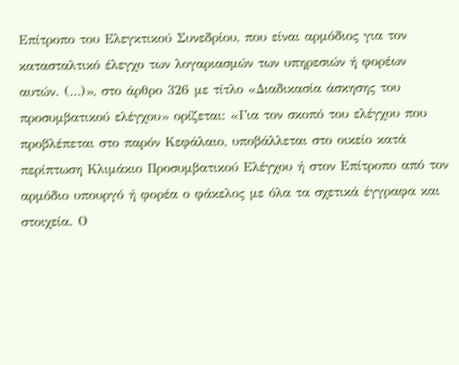Επίτροπο του Ελεγκτικού Συνεδρίου, που είναι αρμόδιος για τον κατασταλτικό έλεγχο των λογαριασμών των υπηρεσιών ή φορέων αυτών. (…)», στο άρθρο 326 με τίτλο «Διαδικασία άσκησης του προσυμβατικού ελέγχου» ορίζεται: «Για τον σκοπό του ελέγχου που προβλέπεται στο παρόν Κεφάλαιο, υποβάλλεται στο οικείο κατά περίπτωση Κλιμάκιο Προσυμβατικού Ελέγχου ή στον Επίτροπο από τον αρμόδιο υπουργό ή φορέα ο φάκελος με όλα τα σχετικά έγγραφα και στοιχεία. Ο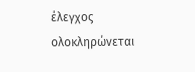έλεγχος ολοκληρώνεται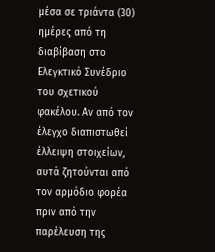μέσα σε τριάντα (30) ημέρες από τη διαβίβαση στο Ελεγκτικό Συνέδριο του σχετικού φακέλου. Αν από τον έλεγχο διαπιστωθεί έλλειψη στοιχείων, αυτά ζητούνται από τον αρμόδιο φορέα πριν από την παρέλευση της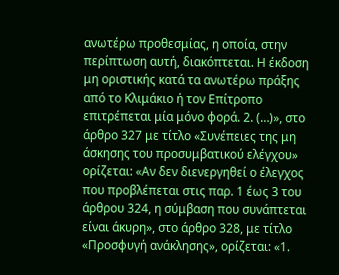ανωτέρω προθεσμίας, η οποία, στην περίπτωση αυτή, διακόπτεται. Η έκδοση μη οριστικής κατά τα ανωτέρω πράξης από το Κλιμάκιο ή τον Επίτροπο επιτρέπεται μία μόνο φορά. 2. (…)», στο άρθρο 327 με τίτλο «Συνέπειες της μη άσκησης του προσυμβατικού ελέγχου» ορίζεται: «Αν δεν διενεργηθεί ο έλεγχος που προβλέπεται στις παρ. 1 έως 3 του άρθρου 324, η σύμβαση που συνάπτεται είναι άκυρη», στο άρθρο 328, με τίτλο «Προσφυγή ανάκλησης», ορίζεται: «1.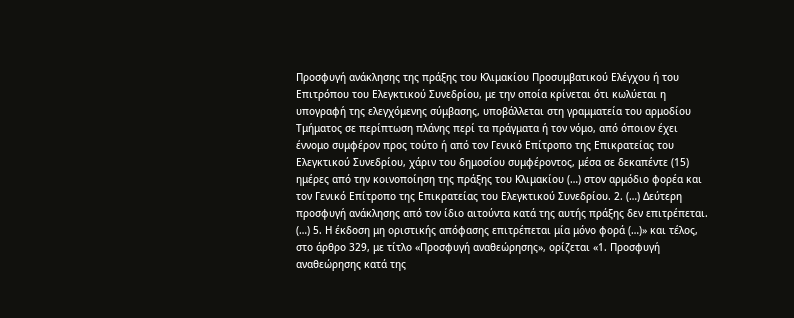Προσφυγή ανάκλησης της πράξης του Κλιμακίου Προσυμβατικού Ελέγχου ή του Επιτρόπου του Ελεγκτικού Συνεδρίου, με την οποία κρίνεται ότι κωλύεται η υπογραφή της ελεγχόμενης σύμβασης, υποβάλλεται στη γραμματεία του αρμοδίου Τμήματος σε περίπτωση πλάνης περί τα πράγματα ή τον νόμο, από όποιον έχει έννομο συμφέρον προς τούτο ή από τον Γενικό Επίτροπο της Επικρατείας του Ελεγκτικού Συνεδρίου, χάριν του δημοσίου συμφέροντος, μέσα σε δεκαπέντε (15) ημέρες από την κοινοποίηση της πράξης του Κλιμακίου (…) στον αρμόδιο φορέα και τον Γενικό Επίτροπο της Επικρατείας του Ελεγκτικού Συνεδρίου. 2. (…) Δεύτερη προσφυγή ανάκλησης από τον ίδιο αιτούντα κατά της αυτής πράξης δεν επιτρέπεται. (…) 5. Η έκδοση μη οριστικής απόφασης επιτρέπεται μία μόνο φορά (…)» και τέλος, στο άρθρο 329, με τίτλο «Προσφυγή αναθεώρησης», ορίζεται «1. Προσφυγή αναθεώρησης κατά της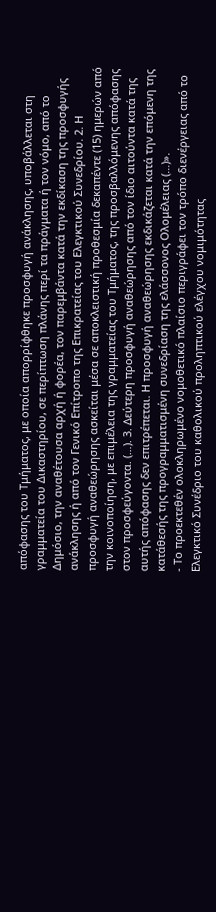απόφασης του Τμήματος, με οποία απορρίφθηκε προσφυγή ανάκλησης, υποβάλλεται στη γραμματεία του Δικαστηρίου, σε περίπτωση πλάνης περί τα πράγματα ή τον νόμο, από το Δημόσιο, την αναθέτουσα αρχή ή φορέα, τον παρεμβάντα κατά την εκδίκαση της προσφυγής ανάκλησης ή από τον Γενικό Επίτροπο της Επικρατείας του Ελεγκτικού Συνεδρίου. 2. Η προσφυγή αναθεώρησης ασκείται μέσα σε αποκλειστική προθεσμία δεκαπέντε (15) ημερών από την κοινοποίηση, με επιμέλεια της γραμματείας του Τμήματος, της προσβαλλόμενης απόφασης στον προσφεύγοντα. (…). 3. Δεύτερη προσφυγή αναθεώρησης από τον ίδιο αιτούντα κατά της αυτής απόφασης δεν επιτρέπεται. Η προσφυγή αναθεώρησης εκδικάζεται κατά την επόμενη της κατάθεσής της προγραμματισμένη συνεδρίαση της ελάσσονος Ολομέλειας (…)».
- Το προεκτεθέν ολοκληρωμένο νομοθετικό πλαίσιο περιγράφει τον τρόπο διενέργειας από το Ελεγκτικό Συνέδριο του καθολικού προληπτικού ελέγχου νομιμότητας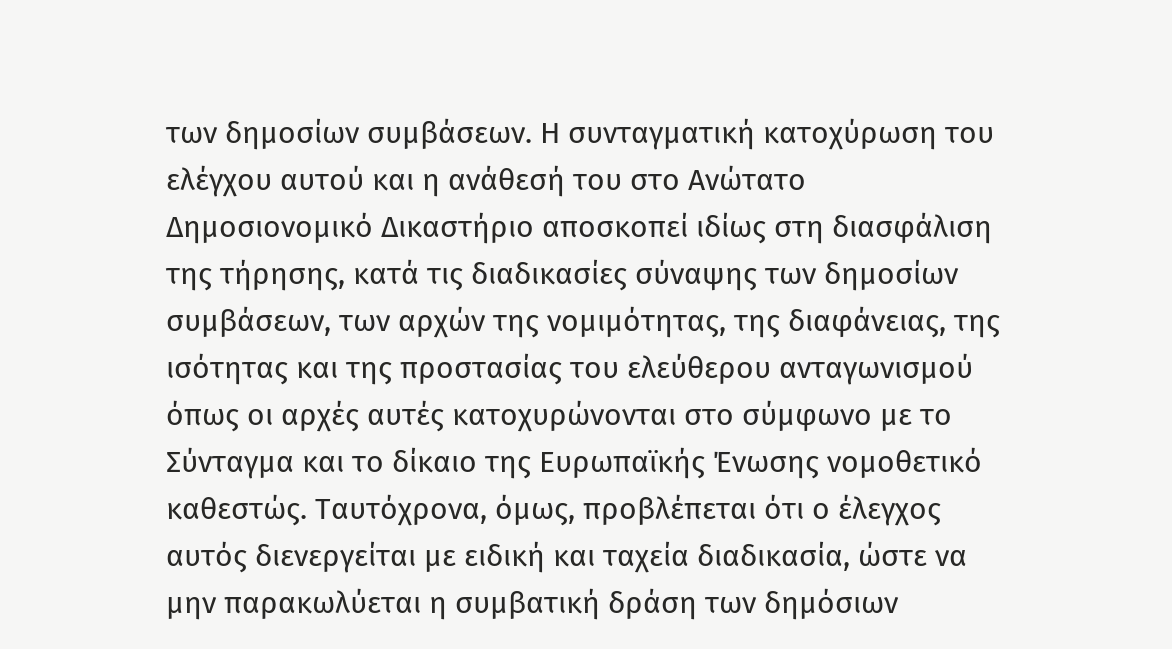των δημοσίων συμβάσεων. Η συνταγματική κατοχύρωση του ελέγχου αυτού και η ανάθεσή του στο Ανώτατο Δημοσιονομικό Δικαστήριο αποσκοπεί ιδίως στη διασφάλιση της τήρησης, κατά τις διαδικασίες σύναψης των δημοσίων συμβάσεων, των αρχών της νομιμότητας, της διαφάνειας, της ισότητας και της προστασίας του ελεύθερου ανταγωνισμού όπως οι αρχές αυτές κατοχυρώνονται στο σύμφωνο με το Σύνταγμα και το δίκαιο της Ευρωπαϊκής Ένωσης νομοθετικό καθεστώς. Ταυτόχρονα, όμως, προβλέπεται ότι ο έλεγχος αυτός διενεργείται με ειδική και ταχεία διαδικασία, ώστε να μην παρακωλύεται η συμβατική δράση των δημόσιων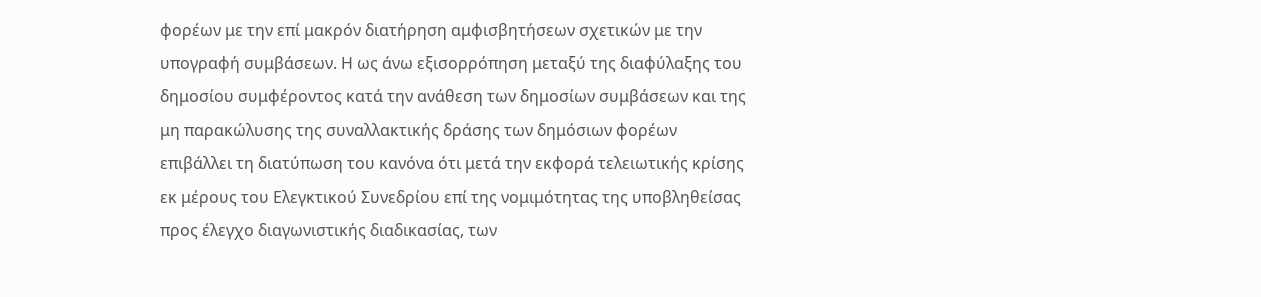φορέων με την επί μακρόν διατήρηση αμφισβητήσεων σχετικών με την υπογραφή συμβάσεων. Η ως άνω εξισορρόπηση μεταξύ της διαφύλαξης του δημοσίου συμφέροντος κατά την ανάθεση των δημοσίων συμβάσεων και της μη παρακώλυσης της συναλλακτικής δράσης των δημόσιων φορέων επιβάλλει τη διατύπωση του κανόνα ότι μετά την εκφορά τελειωτικής κρίσης εκ μέρους του Ελεγκτικού Συνεδρίου επί της νομιμότητας της υποβληθείσας προς έλεγχο διαγωνιστικής διαδικασίας, των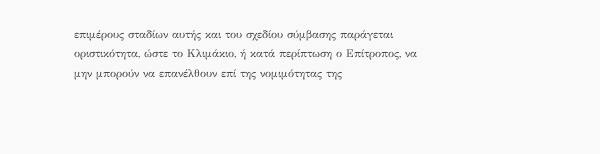επιμέρους σταδίων αυτής και του σχεδίου σύμβασης παράγεται οριστικότητα, ώστε το Κλιμάκιο, ή κατά περίπτωση ο Επίτροπος, να μην μπορούν να επανέλθουν επί της νομιμότητας της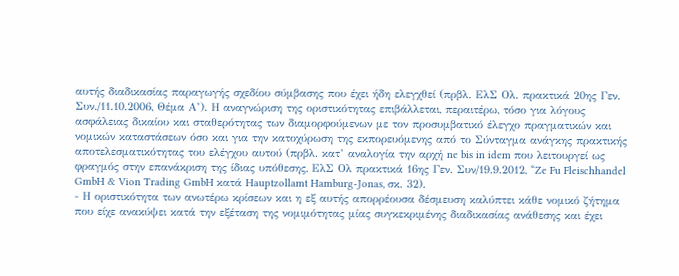αυτής διαδικασίας παραγωγής σχεδίου σύμβασης που έχει ήδη ελεγχθεί (πρβλ. ΕλΣ Ολ. πρακτικά 20ης Γεν. Συν./11.10.2006, Θέμα Α’). Η αναγνώριση της οριστικότητας επιβάλλεται, περαιτέρω, τόσο για λόγους ασφάλειας δικαίου και σταθερότητας των διαμορφούμενων με τον προσυμβατικό έλεγχο πραγματικών και νομικών καταστάσεων όσο και για την κατοχύρωση της εκπορευόμενης από το Σύνταγμα ανάγκης πρακτικής αποτελεσματικότητας του ελέγχου αυτού (πρβλ. κατ’ αναλογία την αρχή ne bis in idem που λειτουργεί ως φραγμός στην επανάκριση της ίδιας υπόθεσης, ΕλΣ Ολ πρακτικά 16ης Γεν. Συν/19.9.2012, “Ze Fu Fleischhandel GmbH & Vion Trading GmbH κατά Hauptzollamt Hamburg-Jonas, σκ. 32).
- Η οριστικότητα των ανωτέρω κρίσεων και η εξ αυτής απορρέουσα δέσμευση καλύπτει κάθε νομικό ζήτημα που είχε ανακύψει κατά την εξέταση της νομιμότητας μίας συγκεκριμένης διαδικασίας ανάθεσης και έχει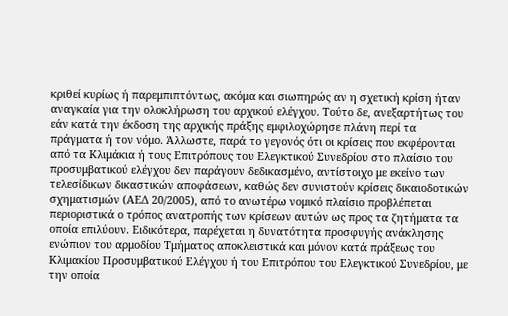κριθεί κυρίως ή παρεμπιπτόντως, ακόμα και σιωπηρώς αν η σχετική κρίση ήταν αναγκαία για την ολοκλήρωση του αρχικού ελέγχου. Τούτο δε, ανεξαρτήτως του εάν κατά την έκδοση της αρχικής πράξης εμφιλοχώρησε πλάνη περί τα πράγματα ή τον νόμο. Άλλωστε, παρά το γεγονός ότι οι κρίσεις που εκφέρονται από τα Κλιμάκια ή τους Επιτρόπους του Ελεγκτικού Συνεδρίου στο πλαίσιο του προσυμβατικού ελέγχου δεν παράγουν δεδικασμένο, αντίστοιχο με εκείνο των τελεσίδικων δικαστικών αποφάσεων, καθώς δεν συνιστούν κρίσεις δικαιοδοτικών σχηματισμών (ΑΕΔ 20/2005), από το ανωτέρω νομικό πλαίσιο προβλέπεται περιοριστικά ο τρόπος ανατροπής των κρίσεων αυτών ως προς τα ζητήματα τα οποία επιλύουν. Ειδικότερα, παρέχεται η δυνατότητα προσφυγής ανάκλησης ενώπιον του αρμοδίου Τμήματος αποκλειστικά και μόνον κατά πράξεως του Κλιμακίου Προσυμβατικού Ελέγχου ή του Επιτρόπου του Ελεγκτικού Συνεδρίου, με την οποία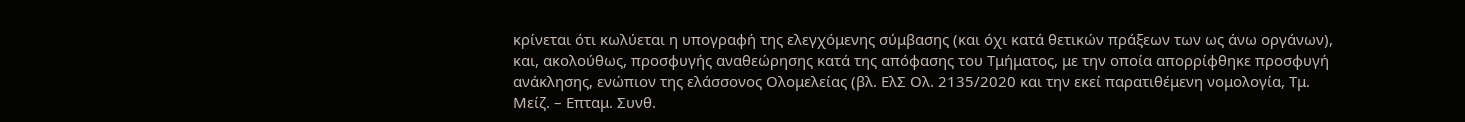κρίνεται ότι κωλύεται η υπογραφή της ελεγχόμενης σύμβασης (και όχι κατά θετικών πράξεων των ως άνω οργάνων), και, ακολούθως, προσφυγής αναθεώρησης κατά της απόφασης του Τμήματος, με την οποία απορρίφθηκε προσφυγή ανάκλησης, ενώπιον της ελάσσονος Ολομελείας (βλ. ΕλΣ Ολ. 2135/2020 και την εκεί παρατιθέμενη νομολογία, Τμ. Μείζ. – Επταμ. Συνθ.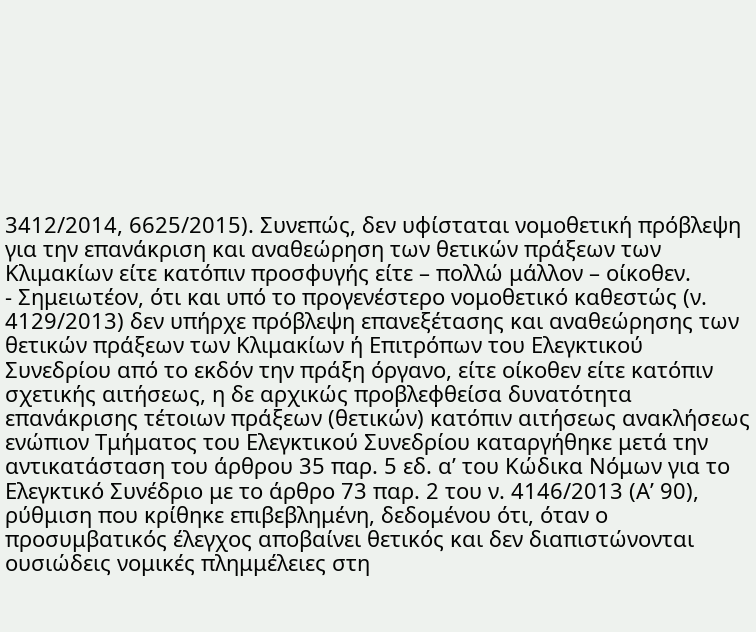3412/2014, 6625/2015). Συνεπώς, δεν υφίσταται νομοθετική πρόβλεψη για την επανάκριση και αναθεώρηση των θετικών πράξεων των Κλιμακίων είτε κατόπιν προσφυγής είτε – πολλώ μάλλον – οίκοθεν.
- Σημειωτέον, ότι και υπό το προγενέστερο νομοθετικό καθεστώς (ν. 4129/2013) δεν υπήρχε πρόβλεψη επανεξέτασης και αναθεώρησης των θετικών πράξεων των Κλιμακίων ή Επιτρόπων του Ελεγκτικού Συνεδρίου από το εκδόν την πράξη όργανο, είτε οίκοθεν είτε κατόπιν σχετικής αιτήσεως, η δε αρχικώς προβλεφθείσα δυνατότητα επανάκρισης τέτοιων πράξεων (θετικών) κατόπιν αιτήσεως ανακλήσεως ενώπιον Τμήματος του Ελεγκτικού Συνεδρίου καταργήθηκε μετά την αντικατάσταση του άρθρου 35 παρ. 5 εδ. α’ του Κώδικα Νόμων για το Ελεγκτικό Συνέδριο με το άρθρο 73 παρ. 2 του ν. 4146/2013 (Α’ 90), ρύθμιση που κρίθηκε επιβεβλημένη, δεδομένου ότι, όταν ο προσυμβατικός έλεγχος αποβαίνει θετικός και δεν διαπιστώνονται ουσιώδεις νομικές πλημμέλειες στη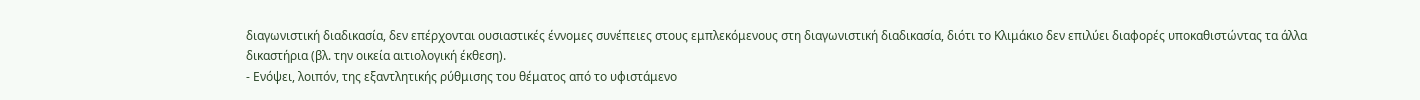διαγωνιστική διαδικασία, δεν επέρχονται ουσιαστικές έννομες συνέπειες στους εμπλεκόμενους στη διαγωνιστική διαδικασία, διότι το Κλιμάκιο δεν επιλύει διαφορές υποκαθιστώντας τα άλλα δικαστήρια (βλ. την οικεία αιτιολογική έκθεση).
- Ενόψει, λοιπόν, της εξαντλητικής ρύθμισης του θέματος από το υφιστάμενο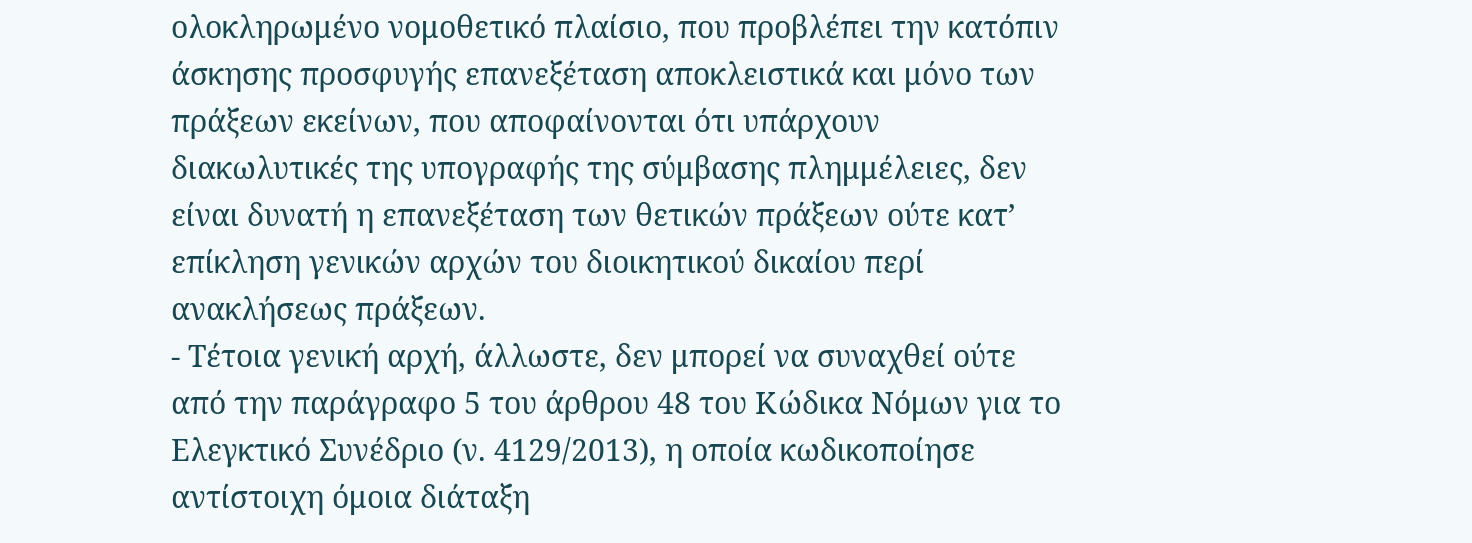ολοκληρωμένο νομοθετικό πλαίσιο, που προβλέπει την κατόπιν άσκησης προσφυγής επανεξέταση αποκλειστικά και μόνο των πράξεων εκείνων, που αποφαίνονται ότι υπάρχουν διακωλυτικές της υπογραφής της σύμβασης πλημμέλειες, δεν είναι δυνατή η επανεξέταση των θετικών πράξεων ούτε κατ’ επίκληση γενικών αρχών του διοικητικού δικαίου περί ανακλήσεως πράξεων.
- Τέτοια γενική αρχή, άλλωστε, δεν μπορεί να συναχθεί ούτε από την παράγραφο 5 του άρθρου 48 του Κώδικα Νόμων για το Ελεγκτικό Συνέδριο (ν. 4129/2013), η οποία κωδικοποίησε αντίστοιχη όμοια διάταξη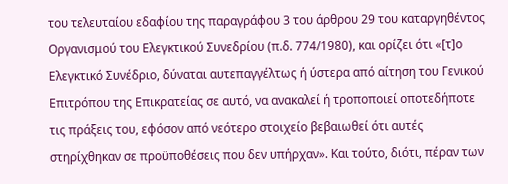του τελευταίου εδαφίου της παραγράφου 3 του άρθρου 29 του καταργηθέντος Οργανισμού του Ελεγκτικού Συνεδρίου (π.δ. 774/1980), και ορίζει ότι «[τ]ο Ελεγκτικό Συνέδριο, δύναται αυτεπαγγέλτως ή ύστερα από αίτηση του Γενικού Επιτρόπου της Επικρατείας σε αυτό, να ανακαλεί ή τροποποιεί οποτεδήποτε τις πράξεις του, εφόσον από νεότερο στοιχείο βεβαιωθεί ότι αυτές στηρίχθηκαν σε προϋποθέσεις που δεν υπήρχαν». Και τούτο, διότι, πέραν των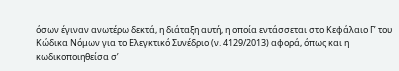όσων έγιναν ανωτέρω δεκτά, η διάταξη αυτή, η οποία εντάσσεται στο Κεφάλαιο Γ’ του Κώδικα Νόμων για το Ελεγκτικό Συνέδριο (ν. 4129/2013) αφορά, όπως και η κωδικοποιηθείσα σ’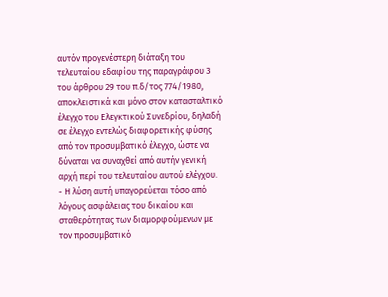αυτόν προγενέστερη διάταξη του τελευταίου εδαφίου της παραγράφου 3 του άρθρου 29 του π.δ/τος 774/1980, αποκλειστικά και μόνο στον κατασταλτικό έλεγχο του Ελεγκτικού Συνεδρίου, δηλαδή σε έλεγχο εντελώς διαφορετικής φύσης από τον προσυμβατικό έλεγχο, ώστε να δύναται να συναχθεί από αυτήν γενική αρχή περί του τελευταίου αυτού ελέγχου.
- Η λύση αυτή υπαγορεύεται τόσο από λόγους ασφάλειας του δικαίου και σταθερότητας των διαμορφούμενων με τον προσυμβατικό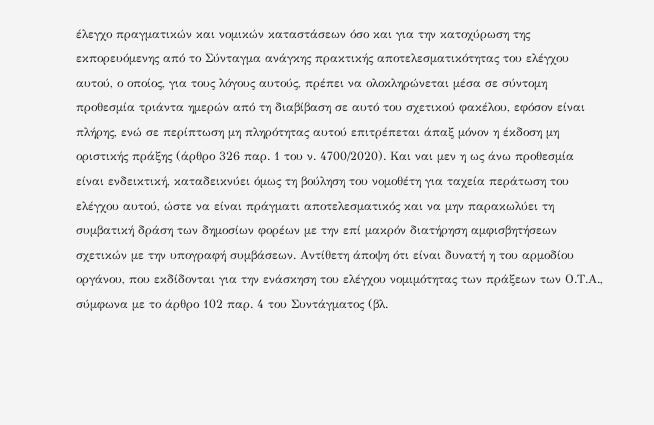έλεγχο πραγματικών και νομικών καταστάσεων όσο και για την κατοχύρωση της εκπορευόμενης από το Σύνταγμα ανάγκης πρακτικής αποτελεσματικότητας του ελέγχου αυτού, ο οποίος, για τους λόγους αυτούς, πρέπει να ολοκληρώνεται μέσα σε σύντομη προθεσμία τριάντα ημερών από τη διαβίβαση σε αυτό του σχετικού φακέλου, εφόσον είναι πλήρης, ενώ σε περίπτωση μη πληρότητας αυτού επιτρέπεται άπαξ μόνον η έκδοση μη οριστικής πράξης (άρθρο 326 παρ. 1 του ν. 4700/2020). Και ναι μεν η ως άνω προθεσμία είναι ενδεικτική, καταδεικνύει όμως τη βούληση του νομοθέτη για ταχεία περάτωση του ελέγχου αυτού, ώστε να είναι πράγματι αποτελεσματικός και να μην παρακωλύει τη συμβατική δράση των δημοσίων φορέων με την επί μακρόν διατήρηση αμφισβητήσεων σχετικών με την υπογραφή συμβάσεων. Αντίθετη άποψη ότι είναι δυνατή η του αρμοδίου οργάνου, που εκδίδονται για την ενάσκηση του ελέγχου νομιμότητας των πράξεων των Ο.Τ.Α., σύμφωνα με το άρθρο 102 παρ. 4 του Συντάγματος (βλ.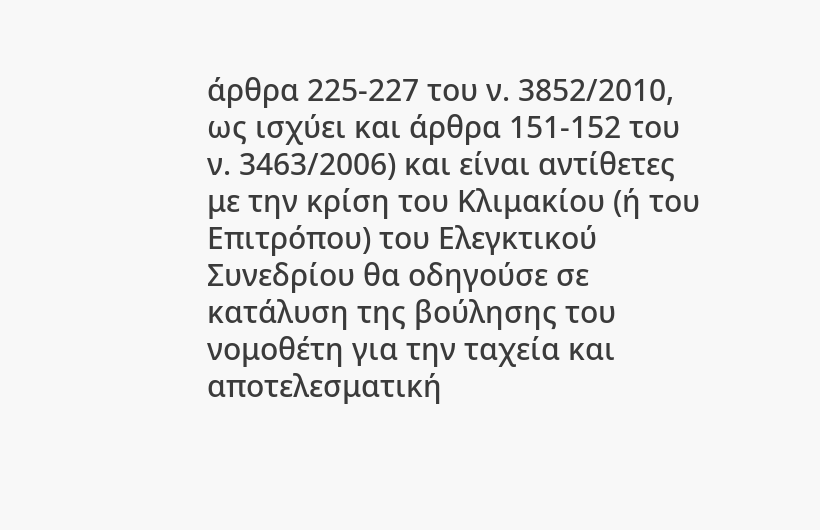άρθρα 225-227 του ν. 3852/2010, ως ισχύει και άρθρα 151-152 του ν. 3463/2006) και είναι αντίθετες με την κρίση του Κλιμακίου (ή του Επιτρόπου) του Ελεγκτικού Συνεδρίου θα οδηγούσε σε κατάλυση της βούλησης του νομοθέτη για την ταχεία και αποτελεσματική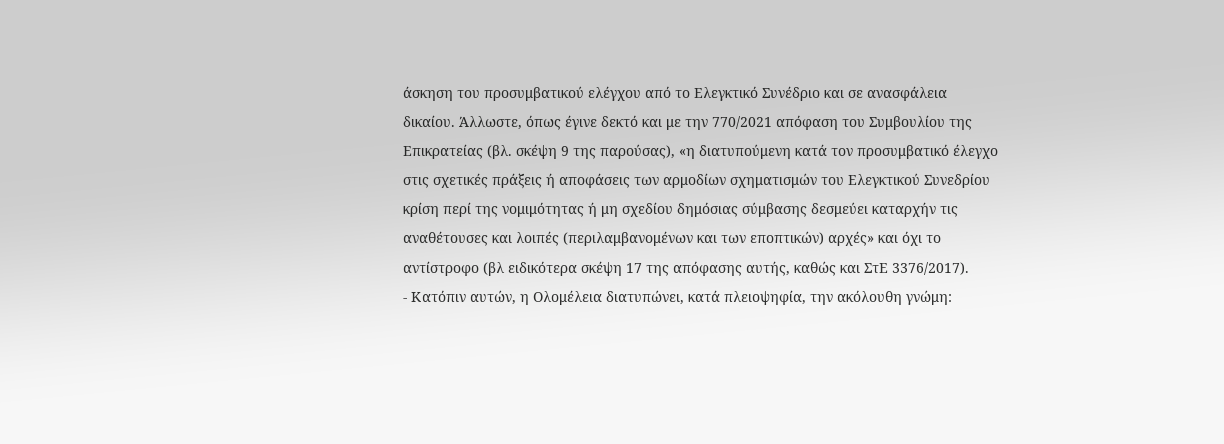άσκηση του προσυμβατικού ελέγχου από το Ελεγκτικό Συνέδριο και σε ανασφάλεια δικαίου. Άλλωστε, όπως έγινε δεκτό και με την 770/2021 απόφαση του Συμβουλίου της Επικρατείας (βλ. σκέψη 9 της παρούσας), «η διατυπούμενη κατά τον προσυμβατικό έλεγχο στις σχετικές πράξεις ή αποφάσεις των αρμοδίων σχηματισμών του Ελεγκτικού Συνεδρίου κρίση περί της νομιμότητας ή μη σχεδίου δημόσιας σύμβασης δεσμεύει καταρχήν τις αναθέτουσες και λοιπές (περιλαμβανομένων και των εποπτικών) αρχές» και όχι το αντίστροφο (βλ ειδικότερα σκέψη 17 της απόφασης αυτής, καθώς και ΣτΕ 3376/2017).
- Κατόπιν αυτών, η Ολομέλεια διατυπώνει, κατά πλειοψηφία, την ακόλουθη γνώμη: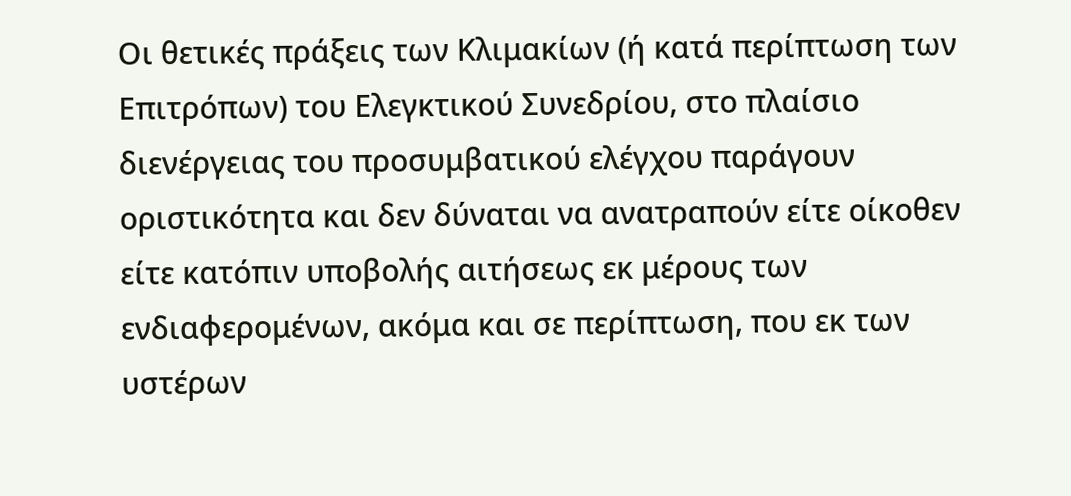Οι θετικές πράξεις των Κλιμακίων (ή κατά περίπτωση των Επιτρόπων) του Ελεγκτικού Συνεδρίου, στο πλαίσιο διενέργειας του προσυμβατικού ελέγχου παράγουν οριστικότητα και δεν δύναται να ανατραπούν είτε οίκοθεν είτε κατόπιν υποβολής αιτήσεως εκ μέρους των ενδιαφερομένων, ακόμα και σε περίπτωση, που εκ των υστέρων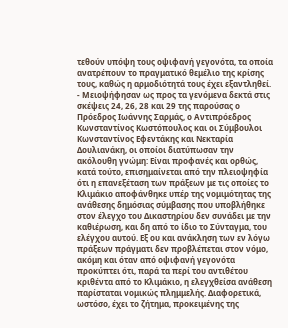τεθούν υπόψη τους οψιφανή γεγονότα, τα οποία ανατρέπουν το πραγματικό θεμέλιο της κρίσης τους, καθώς η αρμοδιότητά τους έχει εξαντληθεί.
- Μειοψήφησαν ως προς τα γενόμενα δεκτά στις σκέψεις 24, 26, 28 και 29 της παρούσας ο Πρόεδρος Ιωάννης Σαρμάς, ο Αντιπρόεδρος Κωνσταντίνος Κωστόπουλος και οι Σύμβουλοι Κωνσταντίνος Εφεντάκης και Νεκταρία Δουλιανάκη, οι οποίοι διατύπωσαν την ακόλουθη γνώμη: Είναι προφανές και ορθώς, κατά τούτο, επισημαίνεται από την πλειοψηφία ότι η επανεξέταση των πράξεων με τις οποίες το Κλιμάκιο αποφάνθηκε υπέρ της νομιμότητας της ανάθεσης δημόσιας σύμβασης που υποβλήθηκε στον έλεγχο του Δικαστηρίου δεν συνάδει με την καθιέρωση, και δη από το ίδιο το Σύνταγμα, του ελέγχου αυτού. Εξ ου και ανάκληση των εν λόγω πράξεων πράγματι δεν προβλέπεται στον νόμο, ακόμη και όταν από οψιφανή γεγονότα προκύπτει ότι, παρά τα περί του αντιθέτου κριθέντα από το Κλιμάκιο, η ελεγχθείσα ανάθεση παρίσταται νομικώς πλημμελής. Διαφορετικά, ωστόσο, έχει το ζήτημα, προκειμένης της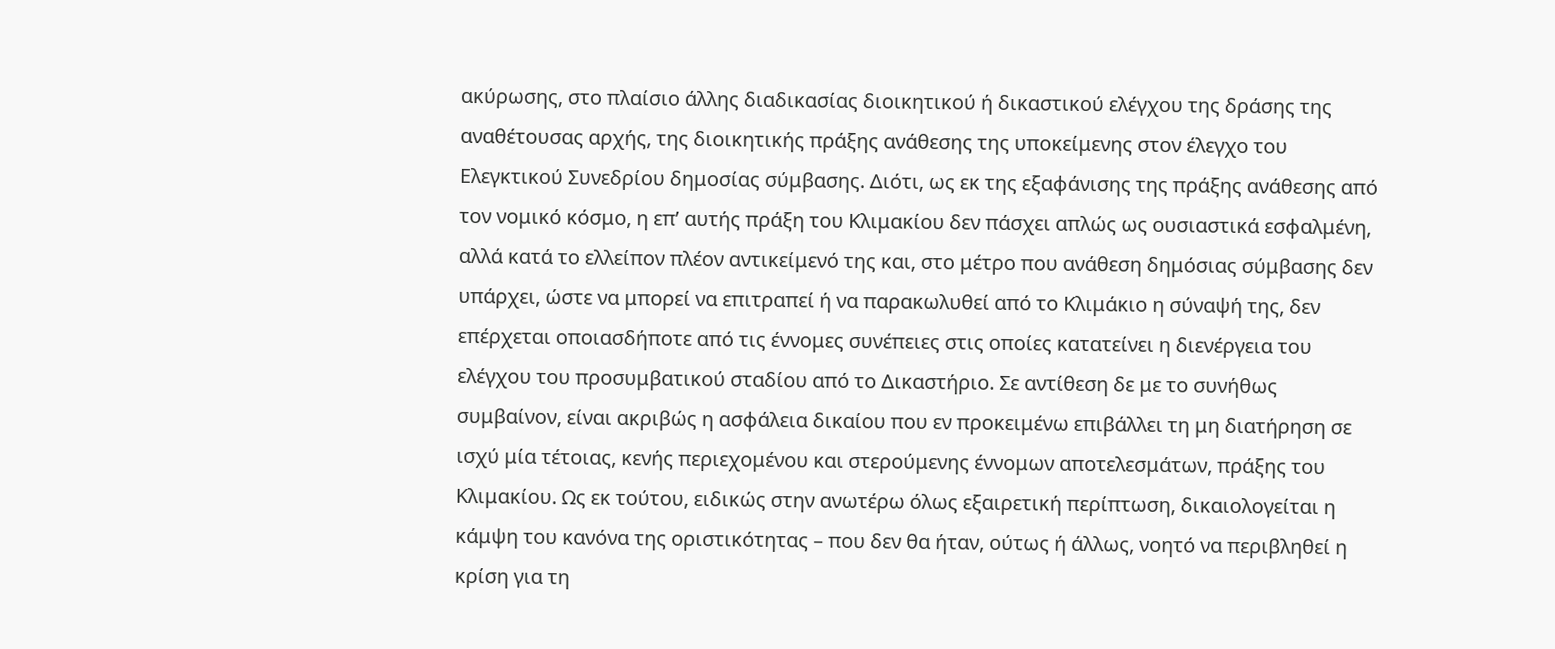ακύρωσης, στο πλαίσιο άλλης διαδικασίας διοικητικού ή δικαστικού ελέγχου της δράσης της αναθέτουσας αρχής, της διοικητικής πράξης ανάθεσης της υποκείμενης στον έλεγχο του Ελεγκτικού Συνεδρίου δημοσίας σύμβασης. Διότι, ως εκ της εξαφάνισης της πράξης ανάθεσης από τον νομικό κόσμο, η επ’ αυτής πράξη του Κλιμακίου δεν πάσχει απλώς ως ουσιαστικά εσφαλμένη, αλλά κατά το ελλείπον πλέον αντικείμενό της και, στο μέτρο που ανάθεση δημόσιας σύμβασης δεν υπάρχει, ώστε να μπορεί να επιτραπεί ή να παρακωλυθεί από το Κλιμάκιο η σύναψή της, δεν επέρχεται οποιασδήποτε από τις έννομες συνέπειες στις οποίες κατατείνει η διενέργεια του ελέγχου του προσυμβατικού σταδίου από το Δικαστήριο. Σε αντίθεση δε με το συνήθως συμβαίνον, είναι ακριβώς η ασφάλεια δικαίου που εν προκειμένω επιβάλλει τη μη διατήρηση σε ισχύ μία τέτοιας, κενής περιεχομένου και στερούμενης έννομων αποτελεσμάτων, πράξης του Κλιμακίου. Ως εκ τούτου, ειδικώς στην ανωτέρω όλως εξαιρετική περίπτωση, δικαιολογείται η κάμψη του κανόνα της οριστικότητας – που δεν θα ήταν, ούτως ή άλλως, νοητό να περιβληθεί η κρίση για τη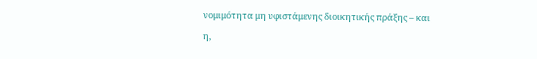νομιμότητα μη υφιστάμενης διοικητικής πράξης – και η,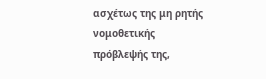ασχέτως της μη ρητής νομοθετικής πρόβλεψής της,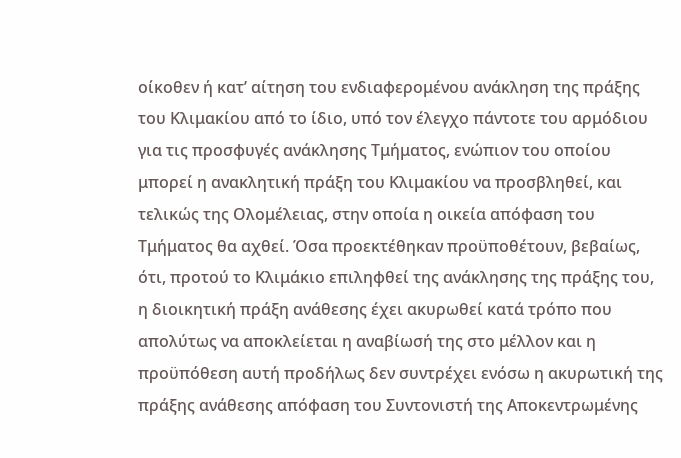οίκοθεν ή κατ’ αίτηση του ενδιαφερομένου ανάκληση της πράξης του Κλιμακίου από το ίδιο, υπό τον έλεγχο πάντοτε του αρμόδιου για τις προσφυγές ανάκλησης Τμήματος, ενώπιον του οποίου μπορεί η ανακλητική πράξη του Κλιμακίου να προσβληθεί, και τελικώς της Ολομέλειας, στην οποία η οικεία απόφαση του Τμήματος θα αχθεί. Όσα προεκτέθηκαν προϋποθέτουν, βεβαίως, ότι, προτού το Κλιμάκιο επιληφθεί της ανάκλησης της πράξης του, η διοικητική πράξη ανάθεσης έχει ακυρωθεί κατά τρόπο που απολύτως να αποκλείεται η αναβίωσή της στο μέλλον και η προϋπόθεση αυτή προδήλως δεν συντρέχει ενόσω η ακυρωτική της πράξης ανάθεσης απόφαση του Συντονιστή της Αποκεντρωμένης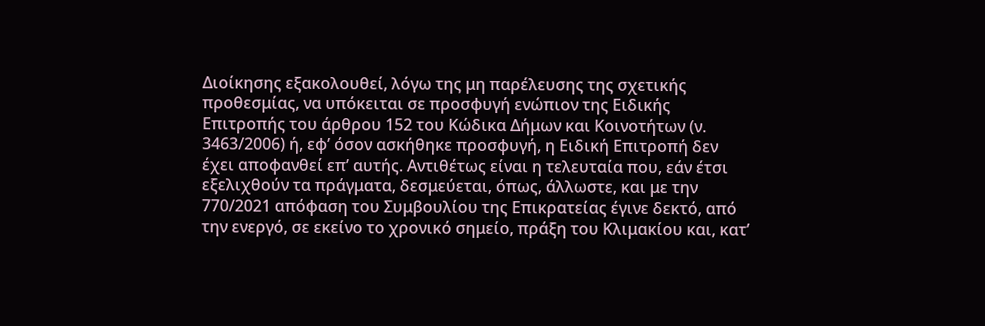Διοίκησης εξακολουθεί, λόγω της μη παρέλευσης της σχετικής προθεσμίας, να υπόκειται σε προσφυγή ενώπιον της Ειδικής Επιτροπής του άρθρου 152 του Κώδικα Δήμων και Κοινοτήτων (ν. 3463/2006) ή, εφ’ όσον ασκήθηκε προσφυγή, η Ειδική Επιτροπή δεν έχει αποφανθεί επ’ αυτής. Αντιθέτως είναι η τελευταία που, εάν έτσι εξελιχθούν τα πράγματα, δεσμεύεται, όπως, άλλωστε, και με την 770/2021 απόφαση του Συμβουλίου της Επικρατείας έγινε δεκτό, από την ενεργό, σε εκείνο το χρονικό σημείο, πράξη του Κλιμακίου και, κατ’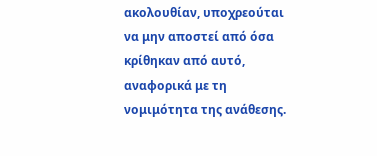ακολουθίαν, υποχρεούται να μην αποστεί από όσα κρίθηκαν από αυτό, αναφορικά με τη νομιμότητα της ανάθεσης.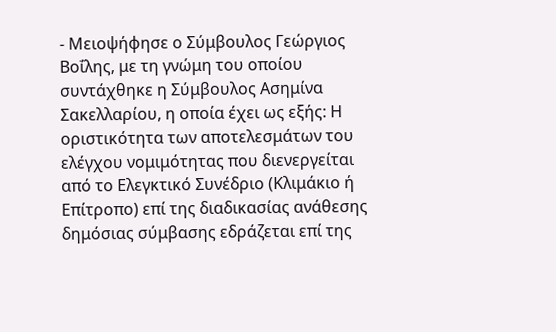- Μειοψήφησε ο Σύμβουλος Γεώργιος Βοΐλης, με τη γνώμη του οποίου συντάχθηκε η Σύμβουλος Ασημίνα Σακελλαρίου, η οποία έχει ως εξής: Η οριστικότητα των αποτελεσμάτων του ελέγχου νομιμότητας που διενεργείται από το Ελεγκτικό Συνέδριο (Κλιμάκιο ή Επίτροπο) επί της διαδικασίας ανάθεσης δημόσιας σύμβασης εδράζεται επί της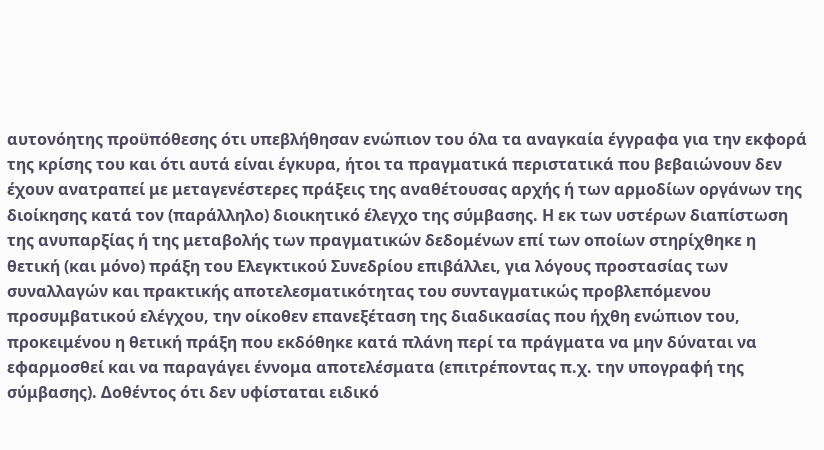αυτονόητης προϋπόθεσης ότι υπεβλήθησαν ενώπιον του όλα τα αναγκαία έγγραφα για την εκφορά της κρίσης του και ότι αυτά είναι έγκυρα, ήτοι τα πραγματικά περιστατικά που βεβαιώνουν δεν έχουν ανατραπεί με μεταγενέστερες πράξεις της αναθέτουσας αρχής ή των αρμοδίων οργάνων της διοίκησης κατά τον (παράλληλο) διοικητικό έλεγχο της σύμβασης. Η εκ των υστέρων διαπίστωση της ανυπαρξίας ή της μεταβολής των πραγματικών δεδομένων επί των οποίων στηρίχθηκε η θετική (και μόνο) πράξη του Ελεγκτικού Συνεδρίου επιβάλλει, για λόγους προστασίας των συναλλαγών και πρακτικής αποτελεσματικότητας του συνταγματικώς προβλεπόμενου προσυμβατικού ελέγχου, την οίκοθεν επανεξέταση της διαδικασίας που ήχθη ενώπιον του, προκειμένου η θετική πράξη που εκδόθηκε κατά πλάνη περί τα πράγματα να μην δύναται να εφαρμοσθεί και να παραγάγει έννομα αποτελέσματα (επιτρέποντας π.χ. την υπογραφή της σύμβασης). Δοθέντος ότι δεν υφίσταται ειδικό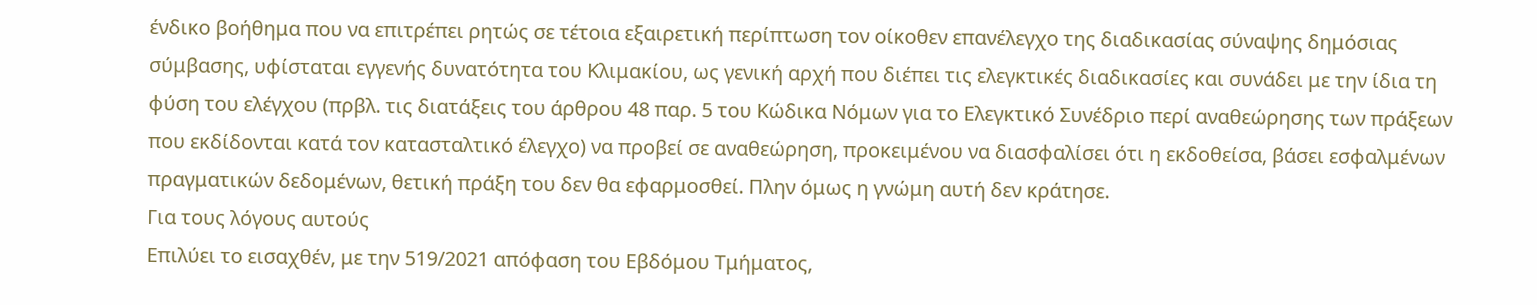ένδικο βοήθημα που να επιτρέπει ρητώς σε τέτοια εξαιρετική περίπτωση τον οίκοθεν επανέλεγχο της διαδικασίας σύναψης δημόσιας σύμβασης, υφίσταται εγγενής δυνατότητα του Κλιμακίου, ως γενική αρχή που διέπει τις ελεγκτικές διαδικασίες και συνάδει με την ίδια τη φύση του ελέγχου (πρβλ. τις διατάξεις του άρθρου 48 παρ. 5 του Κώδικα Νόμων για το Ελεγκτικό Συνέδριο περί αναθεώρησης των πράξεων που εκδίδονται κατά τον κατασταλτικό έλεγχο) να προβεί σε αναθεώρηση, προκειμένου να διασφαλίσει ότι η εκδοθείσα, βάσει εσφαλμένων πραγματικών δεδομένων, θετική πράξη του δεν θα εφαρμοσθεί. Πλην όμως η γνώμη αυτή δεν κράτησε.
Για τους λόγους αυτούς
Επιλύει το εισαχθέν, με την 519/2021 απόφαση του Εβδόμου Τμήματος,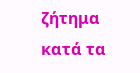ζήτημα κατά τα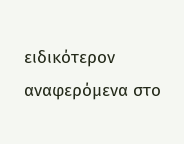ειδικότερον αναφερόμενα στο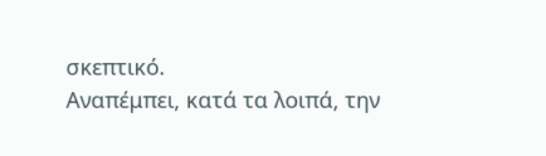σκεπτικό.
Αναπέμπει, κατά τα λοιπά, την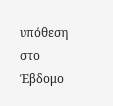υπόθεση στο Έβδομο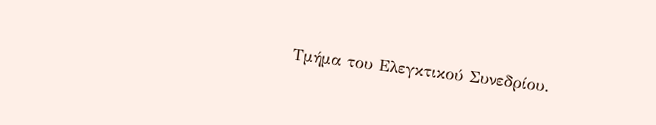Τμήμα του Ελεγκτικού Συνεδρίου.